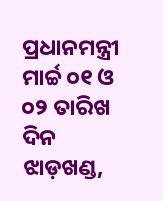ପ୍ରଧାନମନ୍ତ୍ରୀ ମାର୍ଚ୍ଚ ୦୧ ଓ ୦୨ ତାରିଖ ଦିନ ଝାଡ଼ଖଣ୍ଡ,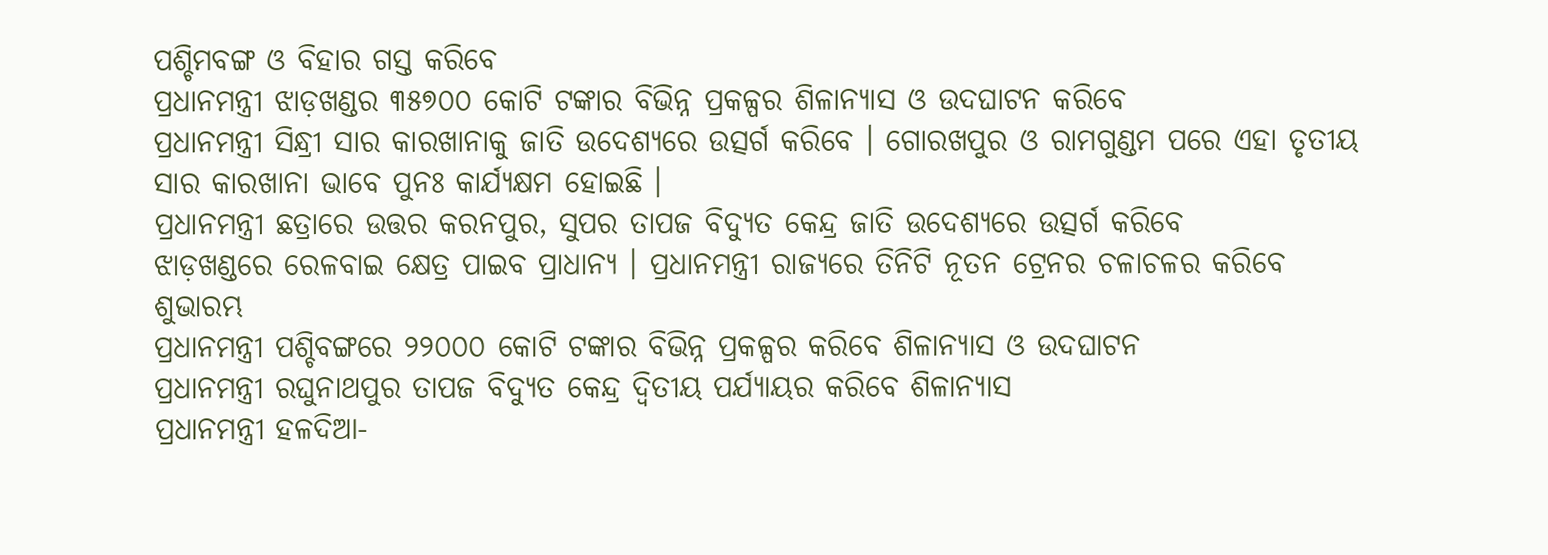ପଶ୍ଚିମବଙ୍ଗ ଓ ବିହାର ଗସ୍ତ କରିବେ
ପ୍ରଧାନମନ୍ତ୍ରୀ ଝାଡ଼ଖଣ୍ଡର ୩୫୭୦୦ କୋଟି ଟଙ୍କାର ବିଭିନ୍ନ ପ୍ରକଳ୍ପର ଶିଳାନ୍ୟାସ ଓ ଉଦଘାଟନ କରିବେ
ପ୍ରଧାନମନ୍ତ୍ରୀ ସିନ୍ଧ୍ରୀ ସାର କାରଖାନାକୁ ଜାତି ଉଦେଶ୍ୟରେ ଉତ୍ସର୍ଗ କରିବେ । ଗୋରଖପୁର ଓ ରାମଗୁଣ୍ଡମ ପରେ ଏହା ତୃତୀୟ ସାର କାରଖାନା ଭାବେ ପୁନଃ କାର୍ଯ୍ୟକ୍ଷମ ହୋଇଛି ।
ପ୍ରଧାନମନ୍ତ୍ରୀ ଛତ୍ରାରେ ଉତ୍ତର କରନପୁର, ସୁପର ତାପଜ ବିଦ୍ୟୁତ କେନ୍ଦ୍ର ଜାତି ଉଦେଶ୍ୟରେ ଉତ୍ସର୍ଗ କରିବେ
ଝାଡ଼ଖଣ୍ଡରେ ରେଳବାଇ କ୍ଷେତ୍ର ପାଇବ ପ୍ରାଧାନ୍ୟ । ପ୍ରଧାନମନ୍ତ୍ରୀ ରାଜ୍ୟରେ ତିନିଟି ନୂତନ ଟ୍ରେନର ଚଳାଚଳର କରିବେ ଶୁଭାରମ୍ଭ
ପ୍ରଧାନମନ୍ତ୍ରୀ ପଶ୍ଚିବଙ୍ଗରେ ୨୨୦୦୦ କୋଟି ଟଙ୍କାର ବିଭିନ୍ନ ପ୍ରକଳ୍ପର କରିବେ ଶିଳାନ୍ୟାସ ଓ ଉଦଘାଟନ
ପ୍ରଧାନମନ୍ତ୍ରୀ ରଘୁନାଥପୁର ତାପଜ ବିଦ୍ୟୁତ କେନ୍ଦ୍ର ଦ୍ୱିତୀୟ ପର୍ଯ୍ୟାୟର କରିବେ ଶିଳାନ୍ୟାସ
ପ୍ରଧାନମନ୍ତ୍ରୀ ହଳଦିଆ-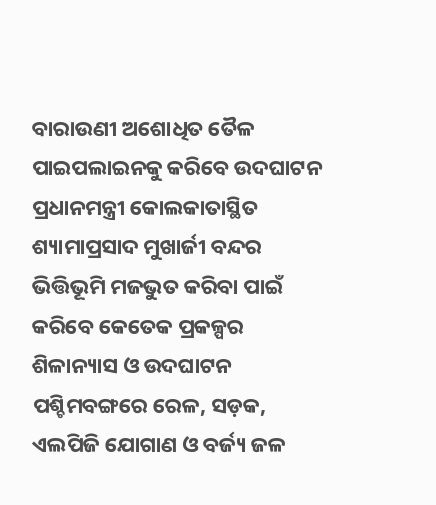ବାରାଉଣୀ ଅଶୋଧିତ ତୈଳ ପାଇପଲାଇନକୁ କରିବେ ଉଦଘାଟନ
ପ୍ରଧାନମନ୍ତ୍ରୀ କୋଲକାତାସ୍ଥିତ ଶ୍ୟାମାପ୍ରସାଦ ମୁଖାର୍ଜୀ ବନ୍ଦର ଭିତ୍ତିଭୂମି ମଜଭୁତ କରିବା ପାଇଁ କରିବେ କେତେକ ପ୍ରକଳ୍ପର ଶିଳାନ୍ୟାସ ଓ ଉଦଘାଟନ
ପଶ୍ଚିମବଙ୍ଗରେ ରେଳ, ସଡ଼କ, ଏଲପିଜି ଯୋଗାଣ ଓ ବର୍ଜ୍ୟ ଜଳ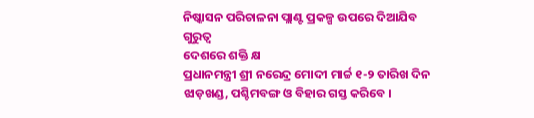ନିଷ୍କାସନ ପରିଚାଳନା ପ୍ଲାଣ୍ଟ ପ୍ରକଳ୍ପ ଉପରେ ଦିଆଯିବ ଗୁରୁତ୍ୱ
ଦେଶରେ ଶକ୍ତି କ୍ଷ
ପ୍ରଧାନମନ୍ତ୍ରୀ ଶ୍ରୀ ନରେନ୍ଦ୍ର ମୋଦୀ ମାର୍ଚ୍ଚ ୧-୨ ତାରିଖ ଦିନ ଝାଡ଼ଖଣ୍ଡ, ପଶ୍ଚିମବଙ୍ଗ ଓ ବିହାର ଗସ୍ତ କରିବେ ।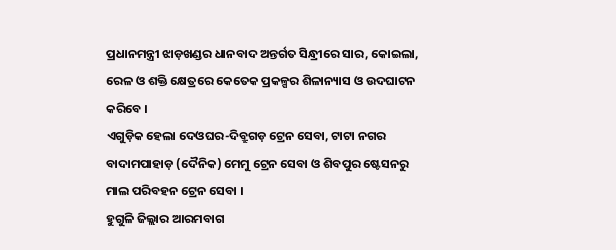ପ୍ରଧାନମନ୍ତ୍ରୀ ଝାଡ଼ଖଣ୍ଡର ଧାନବାଦ ଅନ୍ତର୍ଗତ ସିନ୍ଧ୍ରୀରେ ସାର, କୋଇଲା, ରେଳ ଓ ଶକ୍ତି କ୍ଷେତ୍ରରେ କେତେକ ପ୍ରକଳ୍ପର ଶିଳାନ୍ୟାସ ଓ ଉଦଘାଟନ କରିବେ ।
ଏଗୁଡ଼ିକ ହେଲା ଦେଓଘର-ଦିବ୍ରୁଗଡ଼ ଟ୍ରେନ ସେବା, ଟାଟା ନଗର ବାଦାମପାହାଡ଼ (ଦୈନିକ) ମେମୁ ଟ୍ରେନ ସେବା ଓ ଶିବପୁର ଷ୍ଟେସନରୁ ମାଲ ପରିବହନ ଟ୍ରେନ ସେବା ।
ହୁଗୁଳି ଜିଲ୍ଲାର ଆରମବାଗ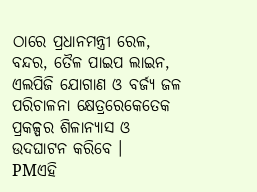ଠାରେ ପ୍ରଧାନମନ୍ତ୍ରୀ ରେଳ, ବନ୍ଦର, ତୈଳ ପାଇପ ଲାଇନ, ଏଲପିଜି ଯୋଗାଣ ଓ ବର୍ଜ୍ୟ ଜଳ ପରିଚାଳନା କ୍ଷେତ୍ରରେକେତେକ ପ୍ରକଳ୍ପର ଶିଳାନ୍ୟାସ ଓ ଉଦଘାଟନ କରିବେ ।
PMଏହି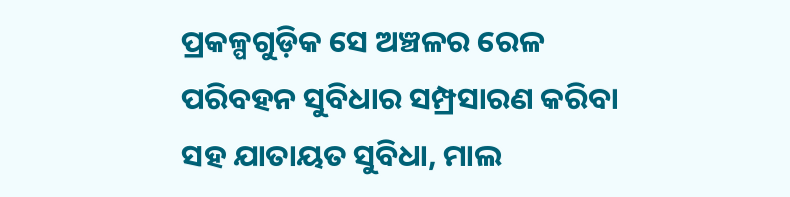ପ୍ରକଳ୍ପଗୁଡ଼ିକ ସେ ଅଞ୍ଚଳର ରେଳ ପରିବହନ ସୁବିଧାର ସମ୍ପ୍ରସାରଣ କରିବା ସହ ଯାତାୟତ ସୁବିଧା, ମାଲ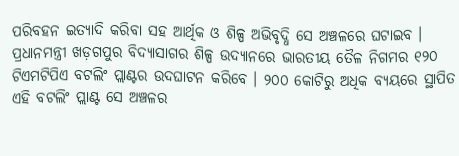ପରିବହନ ଇତ୍ୟାଦି କରିବା ସହ ଆର୍ଥିକ ଓ ଶିଳ୍ପ ଅଭିବୃଦ୍ଧି ସେ ଅଞ୍ଚଳରେ ଘଟାଇବ ।
ପ୍ରଧାନମନ୍ତ୍ରୀ ଖଡ଼ଗପୁର ବିଦ୍ୟାସାଗର ଶିଳ୍ପ ଉଦ୍ୟାନରେ ଭାରତୀୟ ତୈଳ ନିଗମର ୧୨୦ ଟିଏମଟିପିଏ ବଟଲିଂ ପ୍ଲାଣ୍ଟର ଉଦଘାଟନ କରିବେ । ୨୦୦ କୋଟିରୁ ଅଧିକ ବ୍ୟୟରେ ସ୍ଥାପିତ ଏହି ବଟଲିଂ ପ୍ଲାଣ୍ଟ ସେ ଅଞ୍ଚଳର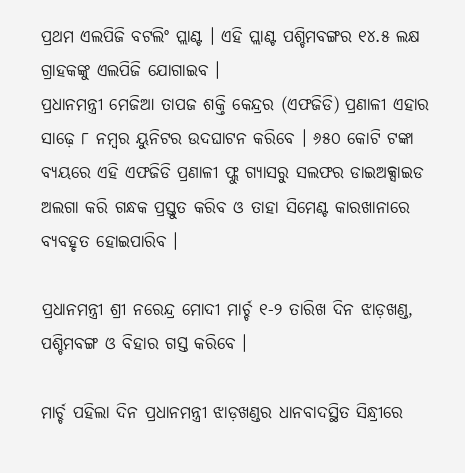ପ୍ରଥମ ଏଲପିଜି ବଟଲିଂ ପ୍ଲାଣ୍ଟ । ଏହି ପ୍ଲାଣ୍ଟ ପଶ୍ଚିମବଙ୍ଗର ୧୪.୫ ଲକ୍ଷ ଗ୍ରାହକଙ୍କୁ ଏଲପିଜି ଯୋଗାଇବ ।
ପ୍ରଧାନମନ୍ତ୍ରୀ ମେଜିଆ ତାପଜ ଶକ୍ତି କେନ୍ଦ୍ରର (ଏଫଜିଡି) ପ୍ରଣାଳୀ ଏହାର ସାଢ଼େ ୮ ନମ୍ବର ୟୁନିଟର ଉଦଘାଟନ କରିବେ । ୬୫୦ କୋଟି ଟଙ୍କା ବ୍ୟୟରେ ଏହି ଏଫଜିଡି ପ୍ରଣାଳୀ ଫ୍ଲୁ ଗ୍ୟାସରୁ ସଲଫର ଡାଇଅକ୍ସାଇଡ ଅଲଗା କରି ଗନ୍ଧକ ପ୍ରସ୍ତୁତ କରିବ ଓ ତାହା ସିମେଣ୍ଟ କାରଖାନାରେ ବ୍ୟବହୃତ ହୋଇପାରିବ ।

ପ୍ରଧାନମନ୍ତ୍ରୀ ଶ୍ରୀ ନରେନ୍ଦ୍ର ମୋଦୀ ମାର୍ଚ୍ଚ ୧-୨ ତାରିଖ ଦିନ ଝାଡ଼ଖଣ୍ଡ, ପଶ୍ଚିମବଙ୍ଗ ଓ ବିହାର ଗସ୍ତ କରିବେ ।

ମାର୍ଚ୍ଚ ପହିଲା ଦିନ ପ୍ରଧାନମନ୍ତ୍ରୀ ଝାଡ଼ଖଣ୍ଡର ଧାନବାଦସ୍ଥିତ ସିନ୍ଧ୍ରୀରେ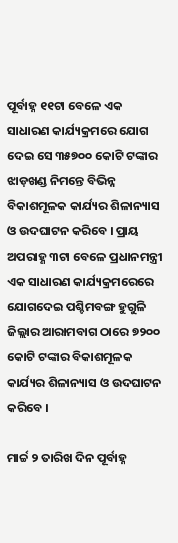ପୂର୍ବାହ୍ନ ୧୧ଟା ବେଳେ ଏକ ସାଧାରଣ କାର୍ଯ୍ୟକ୍ରମରେ ଯୋଗ ଦେଇ ସେ ୩୫୭୦୦ କୋଟି ଟଙ୍କାର ଝାଡ଼ଖଣ୍ଡ ନିମନ୍ତେ ବିଭିନ୍ନ ବିକାଶମୂଳକ କାର୍ଯ୍ୟର ଶିଳାନ୍ୟାସ ଓ ଉଦଘାଟନ କରିବେ । ପ୍ରାୟ ଅପରାହ୍ଣ ୩ଟା ବେଳେ ପ୍ରଧାନମନ୍ତ୍ରୀ ଏକ ସାଧାରଣ କାର୍ଯ୍ୟକ୍ରମରେରେ ଯୋଗଦେଇ ପଶ୍ଚିମବଙ୍ଗ ହୁଗୁଳି ଜିଲ୍ଲାର ଆରାମବାଗ ଠାରେ ୭୨୦୦ କୋଟି ଟଙ୍କାର ବିକାଶମୂଳକ କାର୍ଯ୍ୟର ଶିଳାନ୍ୟାସ ଓ ଉଦଘାଟନ କରିବେ ।

ମାର୍ଚ୍ଚ ୨ ତାରିଖ ଦିନ ପୂର୍ବାହ୍ନ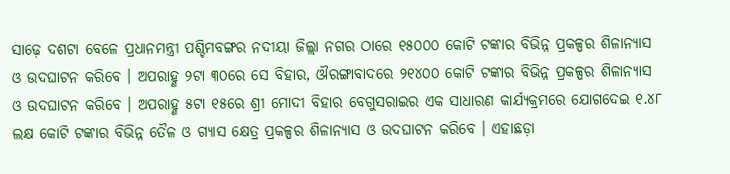ସାଢ଼େ ଦଶଟା ବେଳେ ପ୍ରଧାନମନ୍ତ୍ରୀ ପଶ୍ଚିମବଙ୍ଗର ନଦୀୟା ଜିଲ୍ଲା ନଗର ଠାରେ ୧୫୦୦୦ କୋଟି ଟଙ୍କାର ବିଭିନ୍ନ ପ୍ରକଳ୍ପର ଶିଳାନ୍ୟାସ ଓ ଉଦଘାଟନ କରିବେ । ଅପରାହ୍ଣ ୨ଟା ୩୦ରେ ସେ ବିହାର, ଔରଙ୍ଗାବାଦରେ ୨୧୪୦୦ କୋଟି ଟଙ୍କାର ବିଭିନ୍ନ ପ୍ରକଳ୍ପର ଶିଳାନ୍ୟାସ ଓ ଉଦଘାଟନ କରିବେ । ଅପରାହ୍ଣ ୫ଟା ୧୫ରେ ଶ୍ରୀ ମୋଦୀ ବିହାର ବେଗୁସରାଇର ଏକ ସାଧାରଣ କାର୍ଯ୍ୟକ୍ରମରେ ଯୋଗଦେଇ ୧.୪୮ ଲକ୍ଷ କୋଟି ଟଙ୍କାର ବିଭିନ୍ନ ତୈଳ ଓ ଗ୍ୟାସ କ୍ଷେତ୍ର ପ୍ରକଳ୍ପର ଶିଳାନ୍ୟାସ ଓ ଉଦଘାଟନ କରିବେ । ଏହାଛଡ଼ା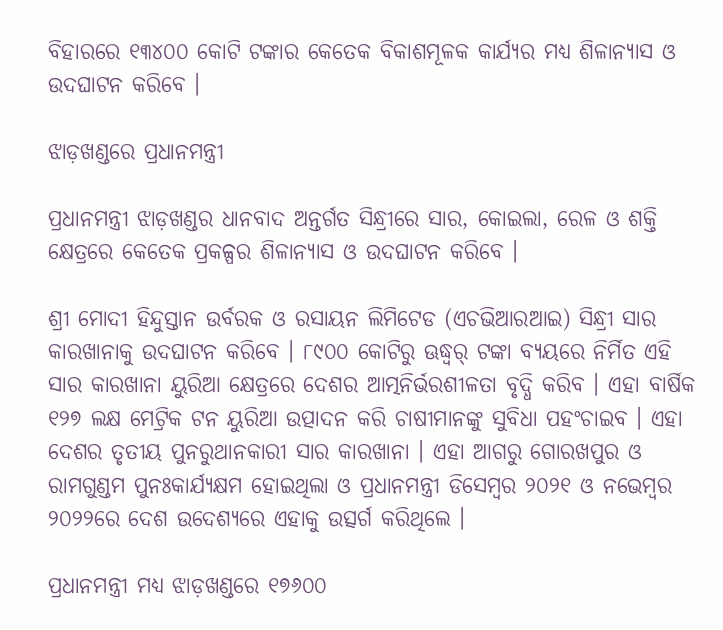ବିହାରରେ ୧୩୪୦୦ କୋଟି ଟଙ୍କାର କେତେକ ବିକାଶମୂଳକ କାର୍ଯ୍ୟର ମଧ୍ୟ ଶିଳାନ୍ୟାସ ଓ ଉଦଘାଟନ କରିବେ ।

ଝାଡ଼ଖଣ୍ଡରେ ପ୍ରଧାନମନ୍ତ୍ରୀ

ପ୍ରଧାନମନ୍ତ୍ରୀ ଝାଡ଼ଖଣ୍ଡର ଧାନବାଦ ଅନ୍ତର୍ଗତ ସିନ୍ଧ୍ରୀରେ ସାର, କୋଇଲା, ରେଳ ଓ ଶକ୍ତି କ୍ଷେତ୍ରରେ କେତେକ ପ୍ରକଳ୍ପର ଶିଳାନ୍ୟାସ ଓ ଉଦଘାଟନ କରିବେ ।

ଶ୍ରୀ ମୋଦୀ ହିନ୍ଦୁସ୍ତାନ ଉର୍ବରକ ଓ ରସାୟନ ଲିମିଟେଡ (ଏଚଭିଆରଆଇ) ସିନ୍ଧ୍ରୀ ସାର କାରଖାନାକୁ ଉଦଘାଟନ କରିବେ । ୮୯୦୦ କୋଟିରୁ ଊଦ୍ଧ୍ୱର୍ ଟଙ୍କା ବ୍ୟୟରେ ନିର୍ମିତ ଏହି ସାର କାରଖାନା ୟୁରିଆ କ୍ଷେତ୍ରରେ ଦେଶର ଆତ୍ମନିର୍ଭରଶୀଳତା ବୃଦ୍ଧି କରିବ । ଏହା ବାର୍ଷିକ ୧୨୭ ଲକ୍ଷ ମେଟ୍ରିକ ଟନ ୟୁରିଆ ଉତ୍ପାଦନ କରି ଚାଷୀମାନଙ୍କୁ ସୁବିଧା ପହଂଚାଇବ । ଏହା ଦେଶର ତୃତୀୟ ପୁନରୁଥାନକାରୀ ସାର କାରଖାନା । ଏହା ଆଗରୁ ଗୋରଖପୁର ଓ ରାମଗୁଣ୍ଡମ ପୁନଃକାର୍ଯ୍ୟକ୍ଷମ ହୋଇଥିଲା ଓ ପ୍ରଧାନମନ୍ତ୍ରୀ ଡିସେମ୍ବର ୨୦୨୧ ଓ ନଭେମ୍ବର ୨୦୨୨ରେ ଦେଶ ଉଦେଶ୍ୟରେ ଏହାକୁ ଉତ୍ସର୍ଗ କରିଥିଲେ ।

ପ୍ରଧାନମନ୍ତ୍ରୀ ମଧ୍ୟ ଝାଡ଼ଖଣ୍ଡରେ ୧୭୬୦୦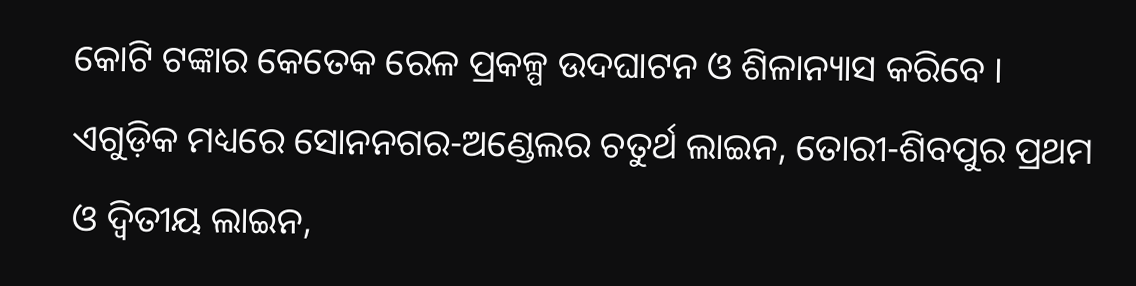କୋଟି ଟଙ୍କାର କେତେକ ରେଳ ପ୍ରକଳ୍ପ ଉଦଘାଟନ ଓ ଶିଳାନ୍ୟାସ କରିବେ । ଏଗୁଡ଼ିକ ମଧ୍ୟରେ ସୋନନଗର-ଅଣ୍ଡେଲର ଚତୁର୍ଥ ଲାଇନ, ତୋରୀ-ଶିବପୁର ପ୍ରଥମ ଓ ଦ୍ୱିତୀୟ ଲାଇନ,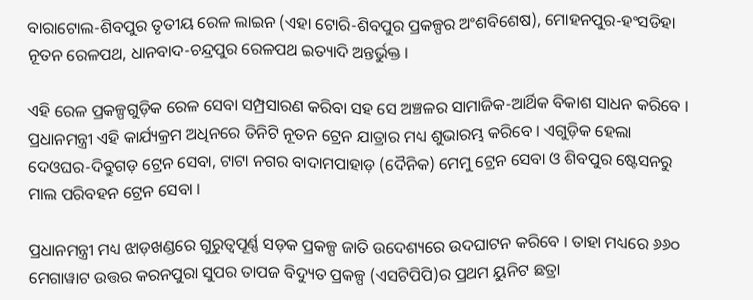ବାରାଟୋଲ-ଶିବପୁର ତୃତୀୟ ରେଳ ଲାଇନ (ଏହା ଟୋରି-ଶିବପୁର ପ୍ରକଳ୍ପର ଅଂଶବିଶେଷ), ମୋହନପୁର-ହଂସଡିହା ନୂତନ ରେଳପଥ, ଧାନବାଦ-ଚନ୍ଦ୍ରପୁର ରେଳପଥ ଇତ୍ୟାଦି ଅନ୍ତର୍ଭୁକ୍ତ ।

ଏହି ରେଳ ପ୍ରକଳ୍ପଗୁଡ଼ିକ ରେଳ ସେବା ସମ୍ପ୍ରସାରଣ କରିବା ସହ ସେ ଅଞ୍ଚଳର ସାମାଜିକ-ଆର୍ଥିକ ବିକାଶ ସାଧନ କରିବେ । ପ୍ରଧାନମନ୍ତ୍ରୀ ଏହି କାର୍ଯ୍ୟକ୍ରମ ଅଧିନରେ ତିନିଟି ନୂତନ ଟ୍ରେନ ଯାତ୍ରାର ମଧ୍ୟ ଶୁଭାରମ୍ଭ କରିବେ । ଏଗୁଡ଼ିକ ହେଲା ଦେଓଘର-ଦିବ୍ରୁଗଡ଼ ଟ୍ରେନ ସେବା, ଟାଟା ନଗର ବାଦାମପାହାଡ଼ (ଦୈନିକ) ମେମୁ ଟ୍ରେନ ସେବା ଓ ଶିବପୁର ଷ୍ଟେସନରୁ ମାଲ ପରିବହନ ଟ୍ରେନ ସେବା ।

ପ୍ରଧାନମନ୍ତ୍ରୀ ମଧ୍ୟ ଝାଡ଼ଖଣ୍ଡରେ ଗୁରୁତ୍ୱପୂର୍ଣ୍ଣ ସଡ଼କ ପ୍ରକଳ୍ପ ଜାତି ଉଦେଶ୍ୟରେ ଉଦଘାଟନ କରିବେ । ତାହା ମଧ୍ୟରେ ୬୬୦ ମେଗାୱାଟ ଉତ୍ତର କରନପୁରା ସୁପର ତାପଜ ବିଦ୍ୟୁତ ପ୍ରକଳ୍ପ (ଏସଟିପିପି)ର ପ୍ରଥମ ୟୁନିଟ ଛତ୍ରା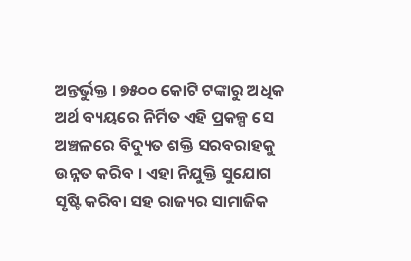ଅନ୍ତର୍ଭୁକ୍ତ । ୭୫୦୦ କୋଟି ଟଙ୍କାରୁ ଅଧିକ ଅର୍ଥ ବ୍ୟୟରେ ନିର୍ମିତ ଏହି ପ୍ରକଳ୍ପ ସେ ଅଞ୍ଚଳରେ ବିଦ୍ୟୁତ ଶକ୍ତି ସରବରାହକୁ ଉନ୍ନତ କରିବ । ଏହା ନିଯୁକ୍ତି ସୁଯୋଗ ସୃଷ୍ଟି କରିବା ସହ ରାଜ୍ୟର ସାମାଜିକ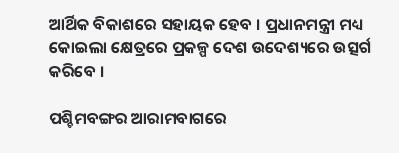ଆର୍ଥିକ ବିକାଶରେ ସହାୟକ ହେବ । ପ୍ରଧାନମନ୍ତ୍ରୀ ମଧ୍ୟ କୋଇଲା କ୍ଷେତ୍ରରେ ପ୍ରକଳ୍ପ ଦେଶ ଉଦେଶ୍ୟରେ ଉତ୍ସର୍ଗ କରିବେ ।

ପଶ୍ଚିମବଙ୍ଗର ଆରାମବାଗରେ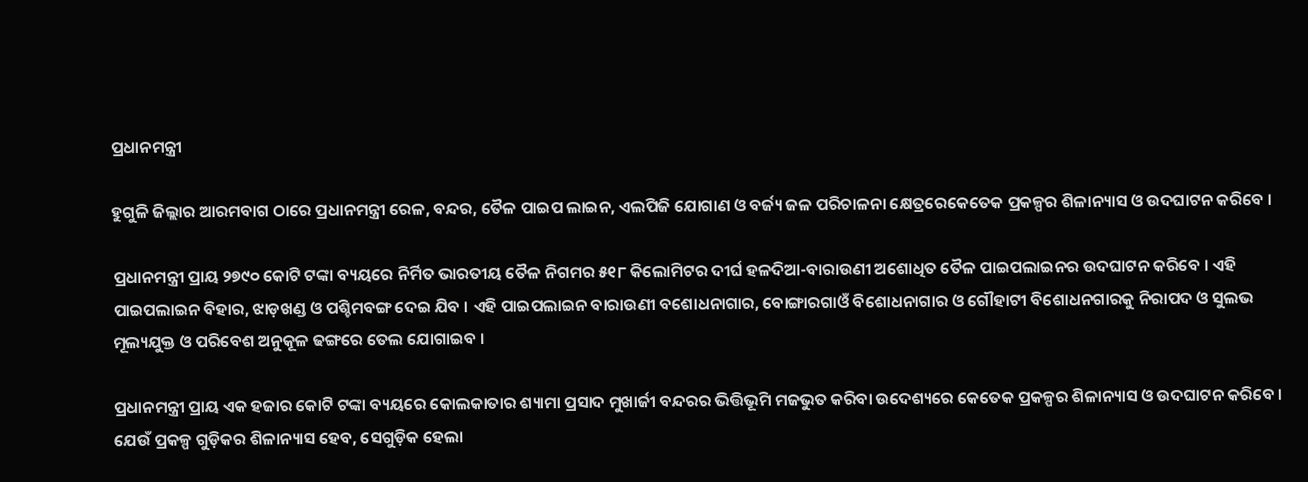ପ୍ରଧାନମନ୍ତ୍ରୀ

ହୁଗୁଳି ଜିଲ୍ଲାର ଆରମବାଗ ଠାରେ ପ୍ରଧାନମନ୍ତ୍ରୀ ରେଳ, ବନ୍ଦର, ତୈଳ ପାଇପ ଲାଇନ, ଏଲପିଜି ଯୋଗାଣ ଓ ବର୍ଜ୍ୟ ଜଳ ପରିଚାଳନା କ୍ଷେତ୍ରରେକେତେକ ପ୍ରକଳ୍ପର ଶିଳାନ୍ୟାସ ଓ ଉଦଘାଟନ କରିବେ ।

ପ୍ରଧାନମନ୍ତ୍ରୀ ପ୍ରାୟ ୨୭୯୦ କୋଟି ଟଙ୍କା ବ୍ୟୟରେ ନିର୍ମିତ ଭାରତୀୟ ତୈଳ ନିଗମର ୫୧୮ କିଲୋମିଟର ଦୀର୍ଘ ହଳଦିଆ-ବାରାଉଣୀ ଅଶୋଧିତ ତୈଳ ପାଇପଲାଇନର ଉଦଘାଟନ କରିବେ । ଏହି ପାଇପଲାଇନ ବିହାର, ଝାଡ଼ଖଣ୍ଡ ଓ ପଶ୍ଚିମବଙ୍ଗ ଦେଇ ଯିବ । ଏହି ପାଇପଲାଇନ ବାରାଉଣୀ ବଶୋଧନାଗାର, ବୋଙ୍ଗାରଗାଓଁ ବିଶୋଧନାଗାର ଓ ଗୌହାଟୀ ବିଶୋଧନଗାରକୁ ନିରାପଦ ଓ ସୁଲଭ ମୂଲ୍ୟଯୁକ୍ତ ଓ ପରିବେଶ ଅନୁକୂଳ ଢଙ୍ଗରେ ତେଲ ଯୋଗାଇବ ।

ପ୍ରଧାନମନ୍ତ୍ରୀ ପ୍ରାୟ ଏକ ହଜାର କୋଟି ଟଙ୍କା ବ୍ୟୟରେ କୋଲକାତାର ଶ୍ୟାମା ପ୍ରସାଦ ମୁଖାର୍ଜୀ ବନ୍ଦରର ଭିତ୍ତିଭୂମି ମଜଭୁତ କରିବା ଉଦେଶ୍ୟରେ କେତେକ ପ୍ରକଳ୍ପର ଶିଳାନ୍ୟାସ ଓ ଉଦଘାଟନ କରିବେ । ଯେଉଁ ପ୍ରକଳ୍ପ ଗୁଡ଼ିକର ଶିଳାନ୍ୟାସ ହେବ, ସେଗୁଡ଼ିକ ହେଲା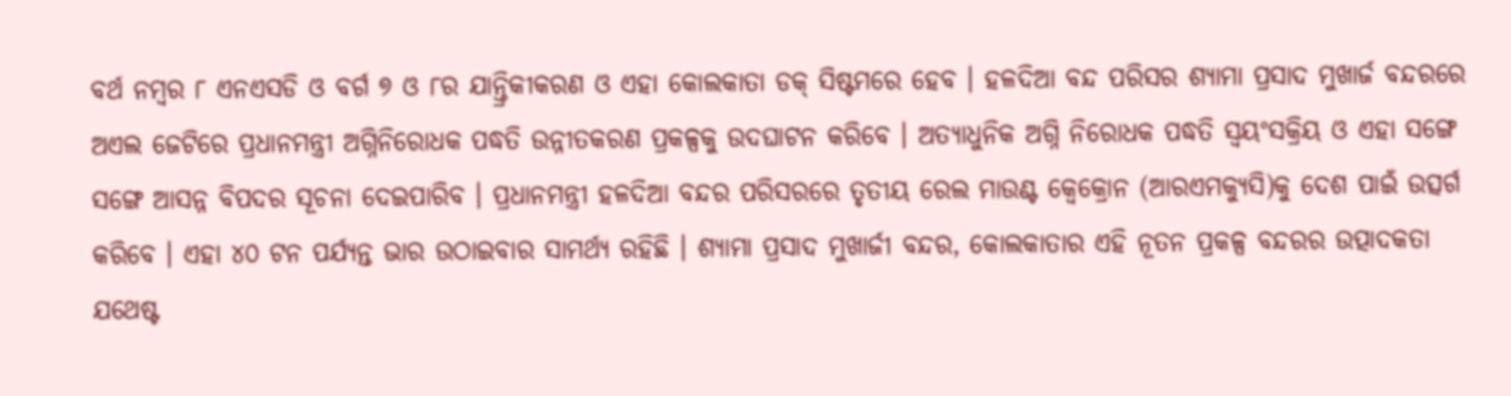ବର୍ଥ ନମ୍ବର ୮ ଏନଏସଡି ଓ ବର୍ଗ ୭ ଓ ୮ର ଯାନ୍ତ୍ରିକୀକରଣ ଓ ଏହା କୋଲକାତା ଡକ୍ ସିଷ୍ଟମରେ ହେବ । ହଳଦିଆ ବନ୍ଦ ପରିସର ଶ୍ୟାମା ପ୍ରସାଦ ମୁଖାର୍ଜ ବନ୍ଦରରେ ଅଏଲ ଜେଟିରେ ପ୍ରଧାନମନ୍ତ୍ରୀ ଅଗ୍ନିନିରୋଧକ ପଦ୍ଧତି ଉନ୍ନୀତକରଣ ପ୍ରକଳ୍ପକୁ ଉଦଘାଟନ କରିବେ । ଅତ୍ୟାଧୁନିକ ଅଗ୍ନି ନିରୋଧକ ପଦ୍ଧତି ସ୍ୱୟଂସକ୍ରିୟ ଓ ଏହା ସଙ୍ଗେ ସଙ୍ଗେ ଆସନ୍ନ ବିପଦର ସୂଚନା ଦେଇପାରିବ । ପ୍ରଧାନମନ୍ତ୍ରୀ ହଳଦିଆ ବନ୍ଦର ପରିସରରେ ତୃତୀୟ ରେଲ ମାଉଣ୍ଟ କ୍ୱେକ୍ରୋନ (ଆରଏମକ୍ୟୁସି)କୁ ଦେଶ ପାଇଁ ଉତ୍ସର୍ଗ କରିବେ । ଏହା ୪୦ ଟନ ପର୍ଯ୍ୟନ୍ତ ଭାର ଉଠାଇବାର ସାମର୍ଥ୍ୟ ରହିଛି । ଶ୍ୟାମା ପ୍ରସାଦ ମୁଖାର୍ଜୀ ବନ୍ଦର, କୋଲକାତାର ଏହି ନୂତନ ପ୍ରକଳ୍ପ ବନ୍ଦରର ଉତ୍ପାଦକତା ଯଥେଷ୍ଟ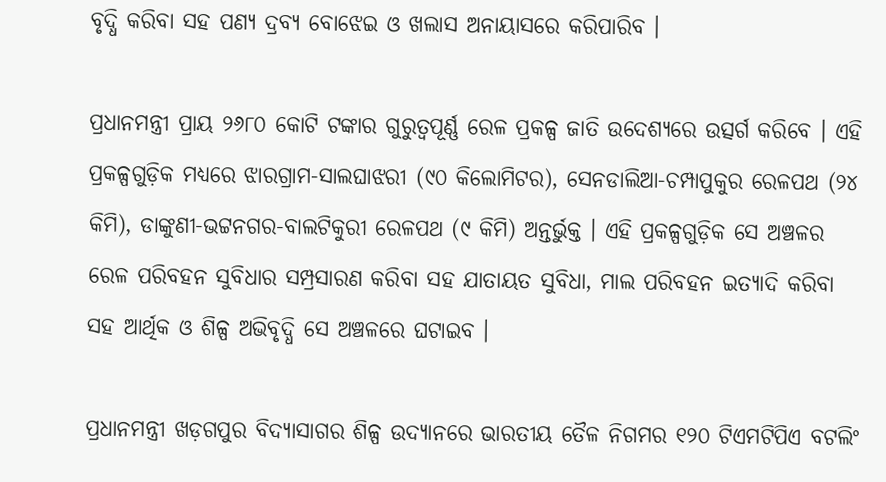ବୃଦ୍ଧି କରିବା ସହ ପଣ୍ୟ ଦ୍ରବ୍ୟ ବୋଝେଇ ଓ ଖଲାସ ଅନାୟାସରେ କରିପାରିବ ।

ପ୍ରଧାନମନ୍ତ୍ରୀ ପ୍ରାୟ ୨୬୮୦ କୋଟି ଟଙ୍କାର ଗୁରୁତ୍ୱପୂର୍ଣ୍ଣ ରେଳ ପ୍ରକଳ୍ପ ଜାତି ଉଦେଶ୍ୟରେ ଉତ୍ସର୍ଗ କରିବେ । ଏହି ପ୍ରକଳ୍ପଗୁଡ଼ିକ ମଧ୍ୟରେ ଝାରଗ୍ରାମ-ସାଲଘାଝରୀ (୯୦ କିଲୋମିଟର), ସେନଡାଲିଆ-ଚମ୍ପାପୁକୁର ରେଳପଥ (୨୪ କିମି), ଡାଙ୍କୁଣୀ-ଭଟ୍ଟନଗର-ବାଲଟିକୁରୀ ରେଳପଥ (୯ କିମି) ଅନ୍ତର୍ଭୁକ୍ତ । ଏହି ପ୍ରକଳ୍ପଗୁଡ଼ିକ ସେ ଅଞ୍ଚଳର ରେଳ ପରିବହନ ସୁବିଧାର ସମ୍ପ୍ରସାରଣ କରିବା ସହ ଯାତାୟତ ସୁବିଧା, ମାଲ ପରିବହନ ଇତ୍ୟାଦି କରିବା ସହ ଆର୍ଥିକ ଓ ଶିଳ୍ପ ଅଭିବୃଦ୍ଧି ସେ ଅଞ୍ଚଳରେ ଘଟାଇବ ।

ପ୍ରଧାନମନ୍ତ୍ରୀ ଖଡ଼ଗପୁର ବିଦ୍ୟାସାଗର ଶିଳ୍ପ ଉଦ୍ୟାନରେ ଭାରତୀୟ ତୈଳ ନିଗମର ୧୨୦ ଟିଏମଟିପିଏ ବଟଲିଂ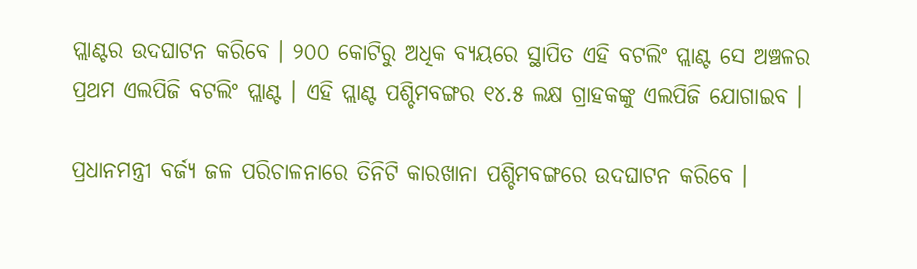ପ୍ଲାଣ୍ଟର ଉଦଘାଟନ କରିବେ । ୨୦୦ କୋଟିରୁ ଅଧିକ ବ୍ୟୟରେ ସ୍ଥାପିତ ଏହି ବଟଲିଂ ପ୍ଲାଣ୍ଟ ସେ ଅଞ୍ଚଳର ପ୍ରଥମ ଏଲପିଜି ବଟଲିଂ ପ୍ଲାଣ୍ଟ । ଏହି ପ୍ଲାଣ୍ଟ ପଶ୍ଚିମବଙ୍ଗର ୧୪.୫ ଲକ୍ଷ ଗ୍ରାହକଙ୍କୁ ଏଲପିଜି ଯୋଗାଇବ ।

ପ୍ରଧାନମନ୍ତ୍ରୀ ବର୍ଜ୍ୟ ଜଳ ପରିଚାଳନାରେ ତିନିଟି କାରଖାନା ପଶ୍ଚିମବଙ୍ଗରେ ଉଦଘାଟନ କରିବେ ।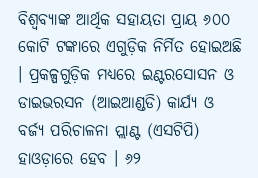ବିଶ୍ୱବ୍ୟାଙ୍କ ଆର୍ଥିକ ସହାୟତା ପ୍ରାୟ ୬୦୦ କୋଟି ଟଙ୍କାରେ ଏଗୁଡ଼ିକ ନିର୍ମିତ ହୋଇଅଛି । ପ୍ରକଳ୍ପଗୁଡ଼ିକ ମଧ୍ୟରେ ଇଣ୍ଟରସୋସନ ଓ ଡାଇଭରସନ (ଆଇଆଣ୍ଡଡି) କାର୍ଯ୍ୟ ଓ ବର୍ଜ୍ୟ ପରିଚାଳନା ପ୍ଲାଣ୍ଟ (ଏସଟିପି) ହାଓଡ଼ାରେ ହେବ । ୬୨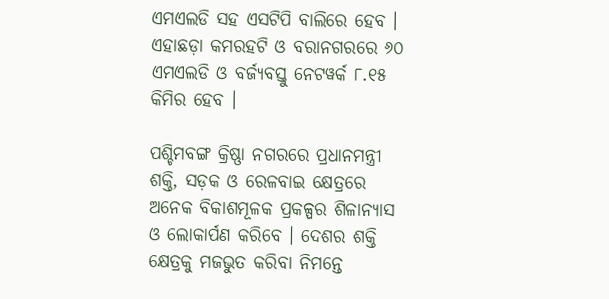ଏମଏଲଡି ସହ ଏସଟିପି ବାଲିରେ ହେବ । ଏହାଛଡ଼ା କମରହଟି ଓ ବରାନଗରରେ ୬୦ ଏମଏଲଡି ଓ ବର୍ଜ୍ୟବସ୍ତୁ ନେଟୱର୍କ ୮.୧୫ କିମିର ହେବ ।

ପଶ୍ଚିମବଙ୍ଗ କ୍ରିଷ୍ଣା ନଗରରେ ପ୍ରଧାନମନ୍ତ୍ରୀ ଶକ୍ତି, ସଡ଼କ ଓ ରେଳବାଇ କ୍ଷେତ୍ରରେ ଅନେକ ବିକାଶମୂଳକ ପ୍ରକଳ୍ପର ଶିଳାନ୍ୟାସ ଓ ଲୋକାର୍ପଣ କରିବେ । ଦେଶର ଶକ୍ତି କ୍ଷେତ୍ରକୁ ମଜଭୁତ କରିବା ନିମନ୍ତେ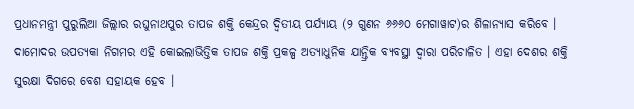ପ୍ରଧାନମନ୍ତ୍ରୀ ପୁରୁଲିଆ ଜିଲ୍ଲାର ରଘୁନାଥପୁର ତାପଜ ଶକ୍ତି କେନ୍ଦ୍ରର ଦ୍ୱିତୀୟ ପର୍ଯ୍ୟାୟ (୨ ଗୁଣନ ୬୬୬୦ ମେଗାୱାଟ)ର ଶିଳାନ୍ୟାସ କରିବେ । ଦାମୋଦର ଉପତ୍ୟକା ନିଗମର ଏହି କୋଇଲାଭିତ୍ତିକ ତାପଜ ଶକ୍ତି ପ୍ରକଳ୍ପ ଅତ୍ୟାଧୁନିକ ଯାନ୍ତ୍ରିକ ବ୍ୟବସ୍ଥା ଦ୍ୱାରା ପରିଚାଳିତ । ଏହା ଦେଶର ଶକ୍ତି ସୁରକ୍ଷା ଦିଗରେ ବେଶ ସହାୟକ ହେବ ।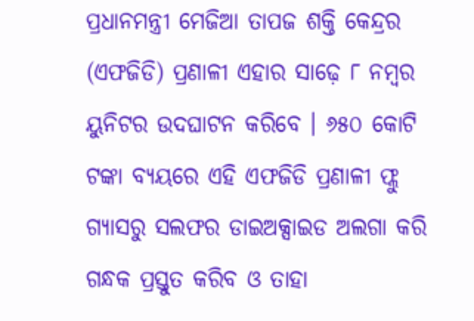ପ୍ରଧାନମନ୍ତ୍ରୀ ମେଜିଆ ତାପଜ ଶକ୍ତି କେନ୍ଦ୍ରର (ଏଫଜିଡି) ପ୍ରଣାଳୀ ଏହାର ସାଢ଼େ ୮ ନମ୍ବର ୟୁନିଟର ଉଦଘାଟନ କରିବେ । ୬୫୦ କୋଟି ଟଙ୍କା ବ୍ୟୟରେ ଏହି ଏଫଜିଡି ପ୍ରଣାଳୀ ଫ୍ଲୁ ଗ୍ୟାସରୁ ସଲଫର ଡାଇଅକ୍ସାଇଡ ଅଲଗା କରି ଗନ୍ଧକ ପ୍ରସ୍ତୁତ କରିବ ଓ ତାହା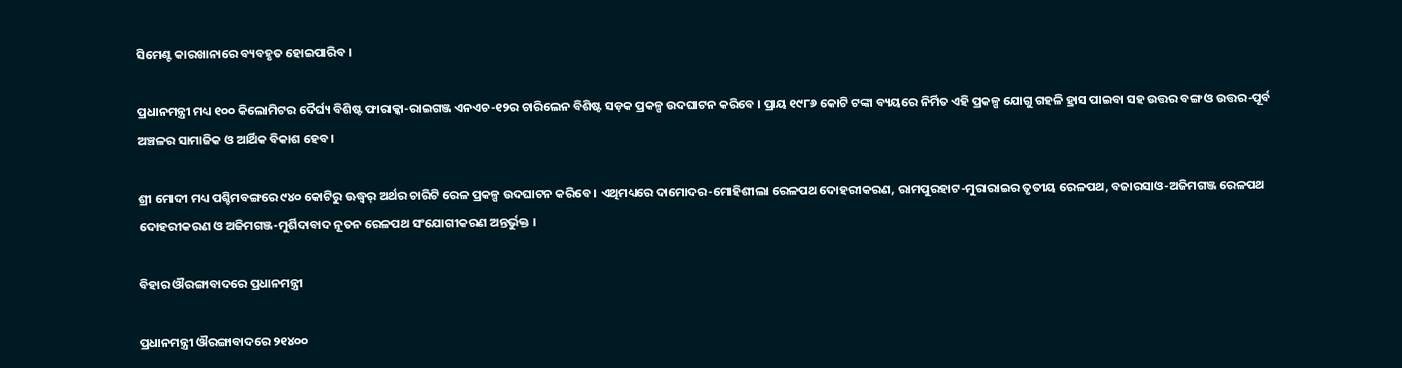ସିମେଣ୍ଟ କାରଖାନାରେ ବ୍ୟବହୃତ ହୋଇପାରିବ ।

ପ୍ରଧାନମନ୍ତ୍ରୀ ମଧ୍ୟ ୧୦୦ କିଲୋମିଟର ଦୈର୍ଘ୍ୟ ବିଶିଷ୍ଟ ଫାରାକ୍କା-ରାଇଗଞ୍ଜ ଏନଏଚ-୧୨ର ଚାରିଲେନ ବିଶିଷ୍ଟ ସଡ଼କ ପ୍ରକଳ୍ପ ଉଦଘାଟନ କରିବେ । ପ୍ରାୟ ୧୯୮୬ କୋଟି ଟଙ୍କା ବ୍ୟୟରେ ନିର୍ମିତ ଏହି ପ୍ରକଳ୍ପ ଯୋଗୁ ଗହଳି ହ୍ରାସ ପାଇବା ସହ ଉତ୍ତର ବଙ୍ଗ ଓ ଉତ୍ତର-ପୂର୍ବ ଅଞ୍ଚଳର ସାମାଜିକ ଓ ଆର୍ଥିକ ବିକାଶ ହେବ ।

ଶ୍ରୀ ମୋଦୀ ମଧ୍ୟ ପଶ୍ଚିମବଙ୍ଗରେ ୯୪୦ କୋଟିରୁ ଊଦ୍ଧ୍ୱର୍ ଅର୍ଥର ଚାରିଟି ରେଳ ପ୍ରକଳ୍ପ ଉଦଘାଟନ କରିବେ । ଏଥିମଧ୍ୟରେ ଦାମୋଦର-ମୋହିଶୀଲା ରେଳପଥ ଦୋହରୀକରଣ, ରାମପୁରହାଟ-ମୁରାରାଇର ତୃତୀୟ ରେଳପଥ, ବଜାରସାଓ-ଅଜିମଗଞ୍ଜ ରେଳପଥ ଦୋହରୀକରଣ ଓ ଅଜିମଗଞ୍ଜ-ମୁର୍ଶିଦାବାଦ ନୂତନ ରେଳପଥ ସଂଯୋଗୀକରଣ ଅନ୍ତର୍ଭୁକ୍ତ ।

ବିହାର ଔରଙ୍ଗାବାଦରେ ପ୍ରଧାନମନ୍ତ୍ରୀ

ପ୍ରଧାନମନ୍ତ୍ରୀ ଔରଙ୍ଗାବାଦରେ ୨୧୪୦୦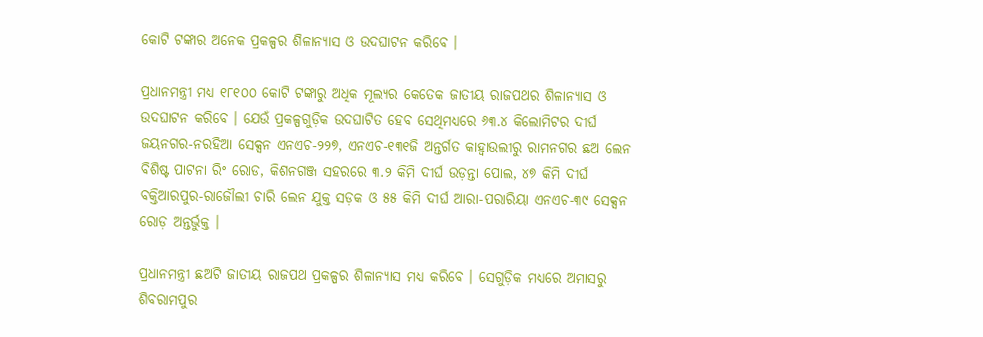କୋଟି ଟଙ୍କାର ଅନେକ ପ୍ରକଳ୍ପର ଶିଳାନ୍ୟାସ ଓ ଉଦଘାଟନ କରିବେ ।

ପ୍ରଧାନମନ୍ତ୍ରୀ ମଧ୍ୟ ୧୮୧୦୦ କୋଟି ଟଙ୍କାରୁ ଅଧିକ ମୂଲ୍ୟର କେତେକ ଜାତୀୟ ରାଜପଥର ଶିଳାନ୍ୟାସ ଓ ଉଦଘାଟନ କରିବେ । ଯେଉଁ ପ୍ରକଳ୍ପଗୁଡ଼ିକ ଉଦଘାଟିତ ହେବ ସେଥିମଧ୍ୟରେ ୬୩.୪ କିଲୋମିଟର ଦୀର୍ଘ ଜୟନଗର-ନରହିଆ ସେକ୍ସନ ଏନଏଚ-୨୨୭, ଏନଏଚ-୧୩୧ଜି ଅନ୍ତର୍ଗତ କାହ୍ୱାଉଲୀରୁ ରାମନଗର ଛଅ ଲେନ ବିଶିଷ୍ଟ ପାଟନା ରିଂ ରୋଡ, କିଶନଗଞ୍ଜ ସହରରେ ୩.୨ କିମି ଦୀର୍ଘ ଉଡ଼ନ୍ତା ପୋଲ, ୪୭ କିମି ଦୀର୍ଘ ବକ୍ତିଆରପୁର-ରାଜୌଲୀ ଚାରି ଲେନ ଯୁକ୍ତ ସଡ଼କ ଓ ୫୫ କିମି ଦୀର୍ଘ ଆରା-ପରାରିୟା ଏନଏଚ-୩୯ ସେକ୍ସନ ରୋଡ଼ ଅନ୍ତର୍ଭୁକ୍ତ ।

ପ୍ରଧାନମନ୍ତ୍ରୀ ଛଅଟି ଜାତୀୟ ରାଜପଥ ପ୍ରକଳ୍ପର ଶିଳାନ୍ୟାସ ମଧ୍ୟ କରିବେ । ସେଗୁଡ଼ିକ ମଧ୍ୟରେ ଅମାସରୁ ଶିବରାମପୁର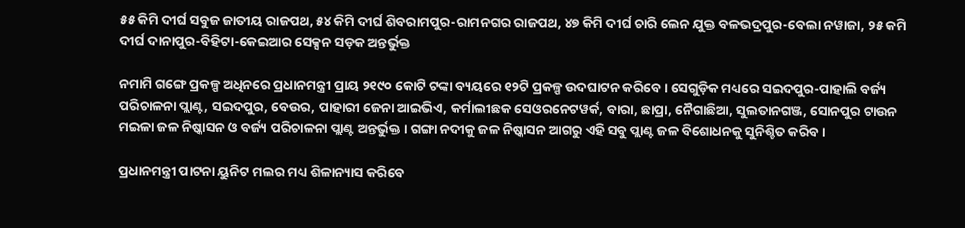୫୫ କିମି ଦୀର୍ଘ ସବୁଜ ଜାତୀୟ ରାଜପଥ, ୫୪ କିମି ଦୀର୍ଘ ଶିବରାମପୁର-ରାମନଗର ରାଜପଥ, ୪୭ କିମି ଦୀର୍ଘ ଚାରି ଲେନ ଯୁକ୍ତ ବଳଭଦ୍ରପୁର-ବେଲା ନୱାଜା, ୨୫ କମି ଦୀର୍ଘ ଦାନାପୁର-ବିହିଟା-କେଇଆର ସେକ୍ସନ ସଡ଼କ ଅନ୍ତର୍ଭୁକ୍ତ

ନମାମି ଗଙ୍ଗେ ପ୍ରକଳ୍ପ ଅଧିନରେ ପ୍ରଧାନମନ୍ତ୍ରୀ ପ୍ରାୟ ୨୧୯୦ କୋଟି ଟଙ୍କା ବ୍ୟୟରେ ୧୨ଟି ପ୍ରକଳ୍ପ ଉଦଘାଟନ କରିବେ । ସେଗୁଡ଼ିକ ମଧ୍ୟରେ ସଇଦପୁର-ପାହାଲି ବର୍ଜ୍ୟ ପରିଚାଳନା ପ୍ଲାଣ୍ଟ, ସଇଦପୁର, ବେଉର, ପାହାରୀ ଜେନା ଆଇଭିଏ, କର୍ମାଲୀଛକ ସେଓରନେଟୱର୍କ, ବାରା, ଛାପ୍ରା, ନୈଗାଛିଆ, ସୁଲତାନଗଞ୍ଜ, ସୋନପୁର ଟାଉନ ମଇଳା ଜଳ ନିଷ୍କାସନ ଓ ବର୍ଜ୍ୟ ପରିଚାଳନା ପ୍ଲାଣ୍ଟ ଅନ୍ତର୍ଭୁକ୍ତ । ଗଙ୍ଗା ନଦୀକୁ ଜଳ ନିଷ୍କାସନ ଆଗରୁ ଏହି ସବୁ ପ୍ଲାଣ୍ଟ ଜଳ ବିଶୋଧନକୁ ସୁନିଶ୍ଚିତ କରିବ ।

ପ୍ରଧାନମନ୍ତ୍ରୀ ପାଟନା ୟୁନିଟ ମଲର ମଧ୍ୟ ଶିଳାନ୍ୟାସ କରିବେ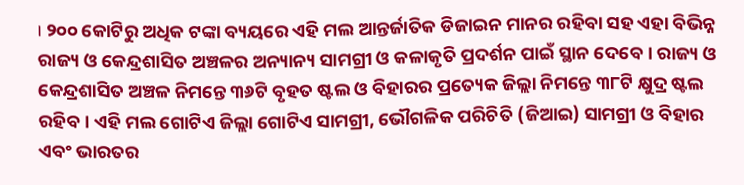। ୨୦୦ କୋଟିରୁ ଅଧିକ ଟଙ୍କା ବ୍ୟୟରେ ଏହି ମଲ ଆନ୍ତର୍ଜାତିକ ଡିଜାଇନ ମାନର ରହିବା ସହ ଏହା ବିଭିନ୍ନ ରାଜ୍ୟ ଓ କେନ୍ଦ୍ରଶାସିତ ଅଞ୍ଚଳର ଅନ୍ୟାନ୍ୟ ସାମଗ୍ରୀ ଓ କଳାକୃତି ପ୍ରଦର୍ଶନ ପାଇଁ ସ୍ଥାନ ଦେବେ । ରାଜ୍ୟ ଓ କେନ୍ଦ୍ରଶାସିତ ଅଞ୍ଚଳ ନିମନ୍ତେ ୩୬ଟି ବୃହତ ଷ୍ଟଲ ଓ ବିହାରର ପ୍ରତ୍ୟେକ ଜିଲ୍ଲା ନିମନ୍ତେ ୩୮ଟି କ୍ଷୁଦ୍ର ଷ୍ଟଲ ରହିବ । ଏହି ମଲ ଗୋଟିଏ ଜିଲ୍ଲା ଗୋଟିଏ ସାମଗ୍ରୀ, ଭୌଗଳିକ ପରିଚିତି (ଜିଆଇ) ସାମଗ୍ରୀ ଓ ବିହାର ଏବଂ ଭାରତର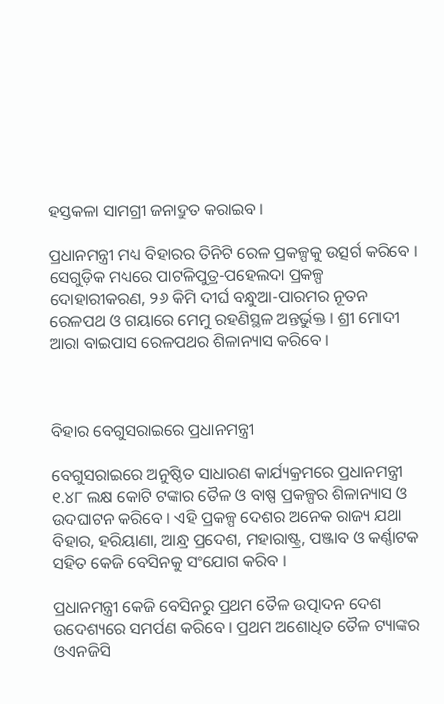ହସ୍ତକଳା ସାମଗ୍ରୀ ଜନାଦ୍ରୁତ କରାଇବ ।

ପ୍ରଧାନମନ୍ତ୍ରୀ ମଧ୍ୟ ବିହାରର ତିନିଟି ରେଳ ପ୍ରକଳ୍ପକୁ ଉତ୍ସର୍ଗ କରିବେ । ସେଗୁଡ଼ିକ ମଧ୍ୟରେ ପାଟଳିପୁତ୍ର-ପହେଲଦା ପ୍ରକଳ୍ପ ଦୋହାରୀକରଣ, ୨୬ କିମି ଦୀର୍ଘ ବନ୍ଧୁଆ-ପାରମର ନୂତନ ରେଳପଥ ଓ ଗୟାରେ ମେମୁ ରହଣିସ୍ଥଳ ଅନ୍ତର୍ଭୁକ୍ତ । ଶ୍ରୀ ମୋଦୀ ଆରା ବାଇପାସ ରେଳପଥର ଶିଳାନ୍ୟାସ କରିବେ ।



ବିହାର ବେଗୁସରାଇରେ ପ୍ରଧାନମନ୍ତ୍ରୀ

ବେଗୁସରାଇରେ ଅନୁଷ୍ଠିତ ସାଧାରଣ କାର୍ଯ୍ୟକ୍ରମରେ ପ୍ରଧାନମନ୍ତ୍ରୀ ୧.୪୮ ଲକ୍ଷ କୋଟି ଟଙ୍କାର ତୈଳ ଓ ବାଷ୍ପ ପ୍ରକଳ୍ପର ଶିଳାନ୍ୟାସ ଓ ଉଦଘାଟନ କରିବେ । ଏହି ପ୍ରକଳ୍ପ ଦେଶର ଅନେକ ରାଜ୍ୟ ଯଥା ବିହାର, ହରିୟାଣା, ଆନ୍ଧ୍ର ପ୍ରଦେଶ, ମହାରାଷ୍ଟ୍ର, ପଞ୍ଜାବ ଓ କର୍ଣ୍ଣାଟକ ସହିତ କେଜି ବେସିନକୁ ସଂଯୋଗ କରିବ ।

ପ୍ରଧାନମନ୍ତ୍ରୀ କେଜି ବେସିନରୁ ପ୍ରଥମ ତୈଳ ଉତ୍ପାଦନ ଦେଶ ଉଦେଶ୍ୟରେ ସମର୍ପଣ କରିବେ । ପ୍ରଥମ ଅଶୋଧିତ ତୈଳ ଟ୍ୟାଙ୍କର ଓଏନଜିସି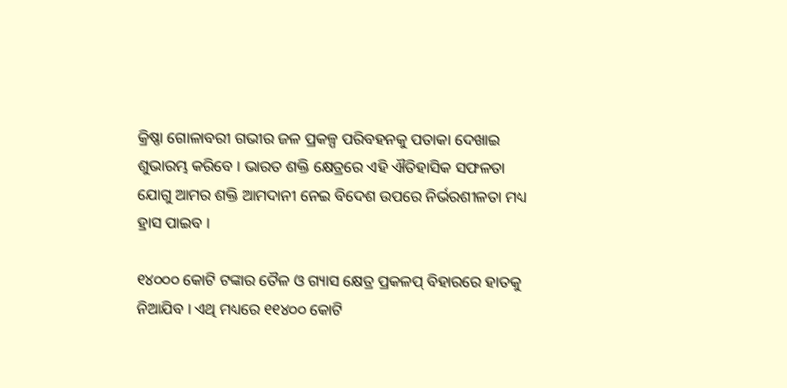କ୍ରିଷ୍ଣା ଗୋଳାବରୀ ଗଭୀର ଜଳ ପ୍ରକଳ୍ପ ପରିବହନକୁ ପତାକା ଦେଖାଇ ଶୁଭାରମ୍ଭ କରିବେ । ଭାରତ ଶକ୍ତି କ୍ଷେତ୍ରରେ ଏହି ଐତିହାସିକ ସଫଳତା ଯୋଗୁ ଆମର ଶକ୍ତି ଆମଦାନୀ ନେଇ ବିଦେଶ ଉପରେ ନିର୍ଭରଶୀଳତା ମଧ୍ୟ ହ୍ରାସ ପାଇବ ।

୧୪୦୦୦ କୋଟି ଟଙ୍କାର ତୈଳ ଓ ଗ୍ୟାସ କ୍ଷେତ୍ର ପ୍ରକଳପ୍ ବିହାରରେ ହାତକୁ ନିଆଯିବ । ଏଥି ମଧ୍ୟରେ ୧୧୪୦୦ କୋଟି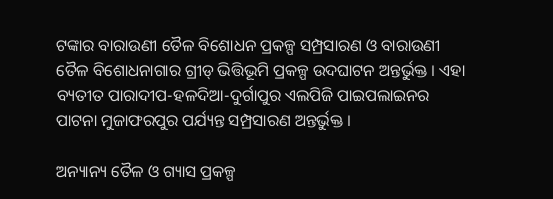ଟଙ୍କାର ବାରାଉଣୀ ତୈଳ ବିଶୋଧନ ପ୍ରକଳ୍ପ ସମ୍ପ୍ରସାରଣ ଓ ବାରାଉଣୀ ତୈଳ ବିଶୋଧନାଗାର ଗ୍ରୀଡ୍ ଭିତ୍ତିଭୂମି ପ୍ରକଳ୍ପ ଉଦଘାଟନ ଅନ୍ତର୍ଭୁକ୍ତ । ଏହା ବ୍ୟତୀତ ପାରାଦୀପ-ହଳଦିଆ-ଦୁର୍ଗାପୁର ଏଲପିଜି ପାଇପଲାଇନର ପାଟନା ମୁଜାଫରପୁର ପର୍ଯ୍ୟନ୍ତ ସମ୍ପ୍ରସାରଣ ଅନ୍ତର୍ଭୁକ୍ତ ।

ଅନ୍ୟାନ୍ୟ ତୈଳ ଓ ଗ୍ୟାସ ପ୍ରକଳ୍ପ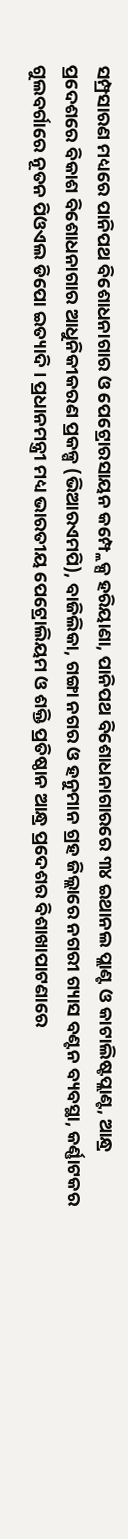ସମ୍ପ୍ରସାରଣ ମଧ୍ୟରେ ପାନିପଥ ବିଶୋଧନାଗାର ଓ ପେଟ୍ରୋରସାୟନ କମ୍ପ୍ଲେକ୍ସ ହରିୟାଣା, ପାନିପଥ ବିଶୋଧନାଗାରରେ ୩୪ ଇଥାନଲ ପ୍ଲାଣ୍ଟ ଓ କାଟାଲିଷ୍ଟପ୍ଲାଣ୍ଟ, ଆନ୍ଧ୍ର ପ୍ରଦେଶରେ ବିକାଶ ବିଶୋଧନାଗାର ଆଧୁନିକୀକରଣ ପ୍ରକଳ୍ପ (ଭିଆରଏମପି), ବାଜିଲିକା, ଗଙ୍ଗା ନଗର ଓ ହନୁମାନ ଗ୍ରହ ଜିଲ୍ଲାରେ ନଗରୀ ଗ୍ୟାସ ବଣ୍ଟନ ବ୍ୟବସ୍ଥା, କର୍ଣ୍ଣାଟକର ଗୁଲବର୍ଗାରେ ନୂତନ ପିଓଏଲ ଡିପୋ ଇତ୍ୟାଦି । ପ୍ରଧାନମନ୍ତ୍ରୀ ମଧ୍ୟ ଭାରତୀୟ ପେଟ୍ରୋଲିୟମ ଓ ଶକ୍ତି ପ୍ରତିଷ୍ଠାନ ଆନ୍ଧ୍ର ପ୍ରଦେଶର ବିଶାଖାପାଟଣାରେ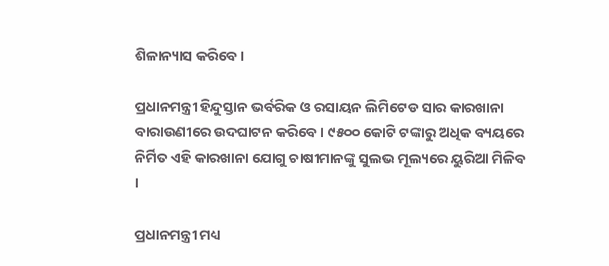ଶିଳାନ୍ୟାସ କରିବେ ।

ପ୍ରଧାନମନ୍ତ୍ରୀ ହିନ୍ଦୁସ୍ତାନ ଭର୍ବରିକ ଓ ରସାୟନ ଲିମିଟେଡ ସାର କାରଖାନା ବାରାଉଣୀରେ ଉଦଘାଟନ କରିବେ । ୯୫୦୦ କୋଟି ଟଙ୍କାରୁ ଅଧିକ ବ୍ୟୟରେ ନିର୍ମିତ ଏହି କାରଖାନା ଯୋଗୁ ଚାଷୀମାନଙ୍କୁ ସୁଲଭ ମୂଲ୍ୟରେ ୟୁରିଆ ମିଳିବ ।

ପ୍ରଧାନମନ୍ତ୍ରୀ ମଧ୍ୟ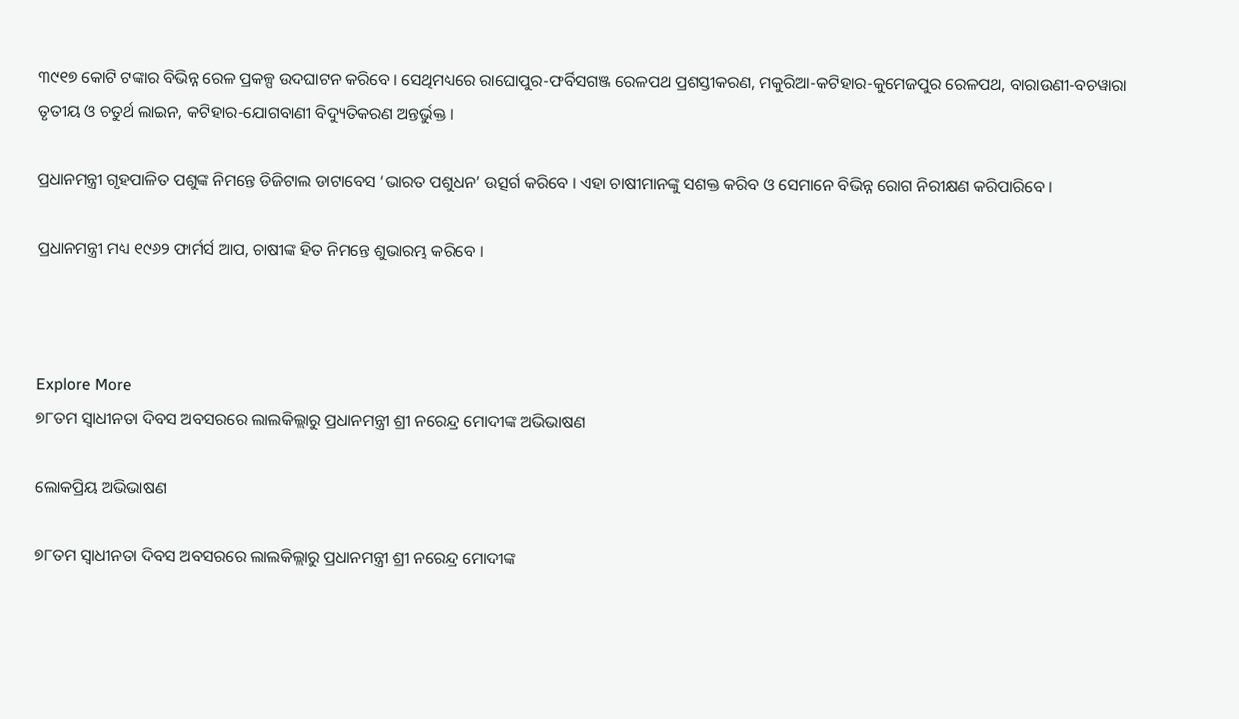୩୯୧୭ କୋଟି ଟଙ୍କାର ବିଭିନ୍ନ ରେଳ ପ୍ରକଳ୍ପ ଉଦଘାଟନ କରିବେ । ସେଥିମଧ୍ୟରେ ରାଘୋପୁର-ଫର୍ବିସଗଞ୍ଜ ରେଳପଥ ପ୍ରଶସ୍ତୀକରଣ, ମକୁରିଆ-କଟିହାର-କୁମେଜପୁର ରେଳପଥ, ବାରାଉଣୀ-ବଚୱାରା ତୃତୀୟ ଓ ଚତୁର୍ଥ ଲାଇନ, କଟିହାର-ଯୋଗବାଣୀ ବିଦ୍ୟୁତିକରଣ ଅନ୍ତର୍ଭୁକ୍ତ ।

ପ୍ରଧାନମନ୍ତ୍ରୀ ଗୃହପାଳିତ ପଶୁଙ୍କ ନିମନ୍ତେ ଡିଜିଟାଲ ଡାଟାବେସ ‘ଭାରତ ପଶୁଧନ’ ଉତ୍ସର୍ଗ କରିବେ । ଏହା ଚାଷୀମାନଙ୍କୁ ସଶକ୍ତ କରିବ ଓ ସେମାନେ ବିଭିନ୍ନ ରୋଗ ନିରୀକ୍ଷଣ କରିପାରିବେ ।

ପ୍ରଧାନମନ୍ତ୍ରୀ ମଧ୍ୟ ୧୯୬୨ ଫାର୍ମର୍ସ ଆପ, ଚାଷୀଙ୍କ ହିତ ନିମନ୍ତେ ଶୁଭାରମ୍ଭ କରିବେ ।



Explore More
୭୮ତମ ସ୍ୱାଧୀନତା ଦିବସ ଅବସରରେ ଲାଲକିଲ୍ଲାରୁ ପ୍ରଧାନମନ୍ତ୍ରୀ ଶ୍ରୀ ନରେନ୍ଦ୍ର ମୋଦୀଙ୍କ ଅଭିଭାଷଣ

ଲୋକପ୍ରିୟ ଅଭିଭାଷଣ

୭୮ତମ ସ୍ୱାଧୀନତା ଦିବସ ଅବସରରେ ଲାଲକିଲ୍ଲାରୁ ପ୍ରଧାନମନ୍ତ୍ରୀ ଶ୍ରୀ ନରେନ୍ଦ୍ର ମୋଦୀଙ୍କ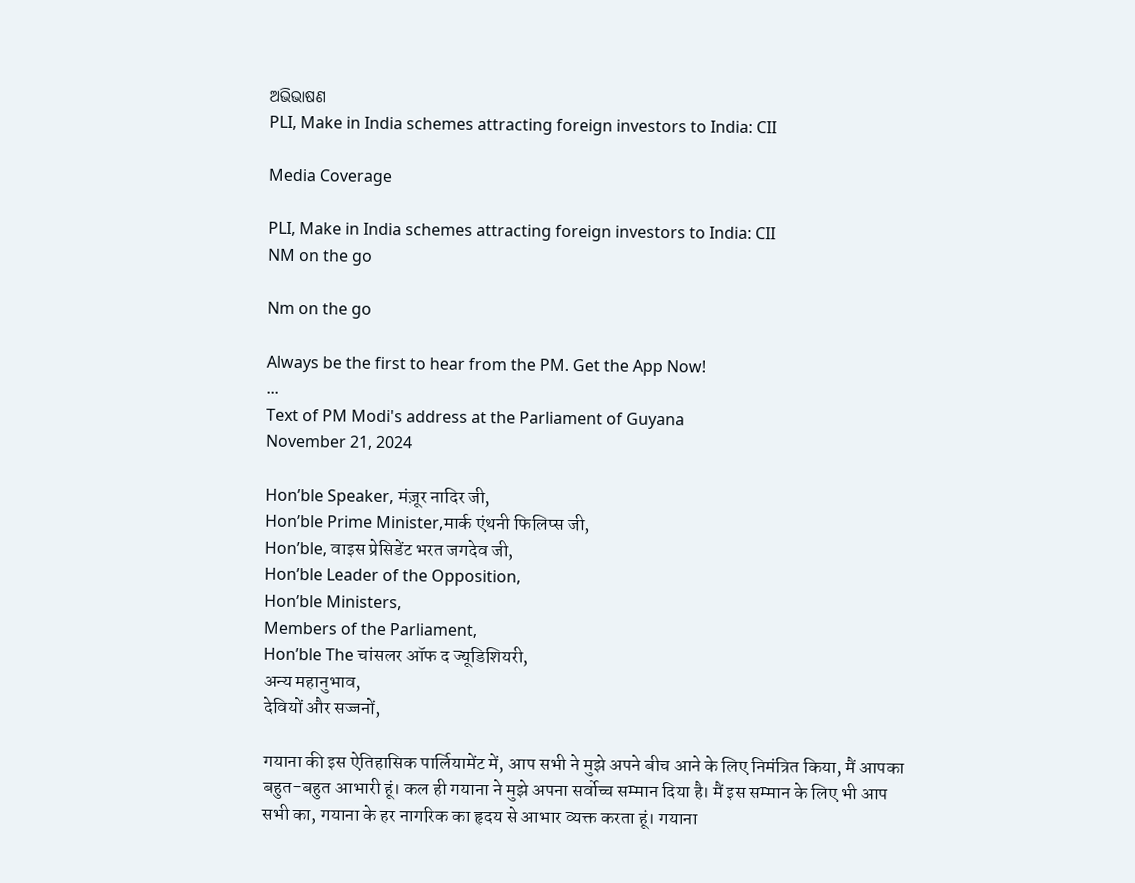ଅଭିଭାଷଣ
PLI, Make in India schemes attracting foreign investors to India: CII

Media Coverage

PLI, Make in India schemes attracting foreign investors to India: CII
NM on the go

Nm on the go

Always be the first to hear from the PM. Get the App Now!
...
Text of PM Modi's address at the Parliament of Guyana
November 21, 2024

Hon’ble Speaker, मंज़ूर नादिर जी,
Hon’ble Prime Minister,मार्क एंथनी फिलिप्स जी,
Hon’ble, वाइस प्रेसिडेंट भरत जगदेव जी,
Hon’ble Leader of the Opposition,
Hon’ble Ministers,
Members of the Parliament,
Hon’ble The चांसलर ऑफ द ज्यूडिशियरी,
अन्य महानुभाव,
देवियों और सज्जनों,

गयाना की इस ऐतिहासिक पार्लियामेंट में, आप सभी ने मुझे अपने बीच आने के लिए निमंत्रित किया, मैं आपका बहुत-बहुत आभारी हूं। कल ही गयाना ने मुझे अपना सर्वोच्च सम्मान दिया है। मैं इस सम्मान के लिए भी आप सभी का, गयाना के हर नागरिक का हृदय से आभार व्यक्त करता हूं। गयाना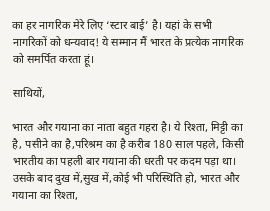का हर नागरिक मेरे लिए ‘स्टार बाई’ है। यहां के सभी नागरिकों को धन्यवाद! ये सम्मान मैं भारत के प्रत्येक नागरिक को समर्पित करता हूं।

साथियों,

भारत और गयाना का नाता बहुत गहरा है। ये रिश्ता, मिट्टी का है, पसीने का है,परिश्रम का है करीब 180 साल पहले, किसी भारतीय का पहली बार गयाना की धरती पर कदम पड़ा था। उसके बाद दुख में,सुख में,कोई भी परिस्थिति हो, भारत और गयाना का रिश्ता,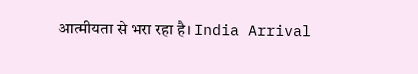आत्मीयता से भरा रहा है। India Arrival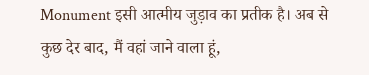Monument इसी आत्मीय जुड़ाव का प्रतीक है। अब से कुछ देर बाद, मैं वहां जाने वाला हूं,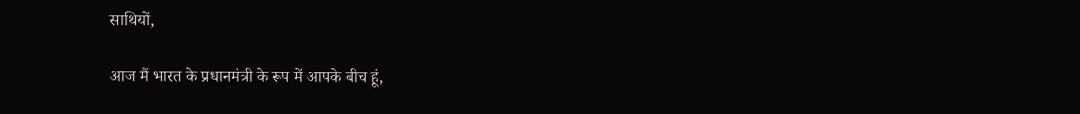साथियों,

आज मैं भारत के प्रधानमंत्री के रूप में आपके बीच हूं,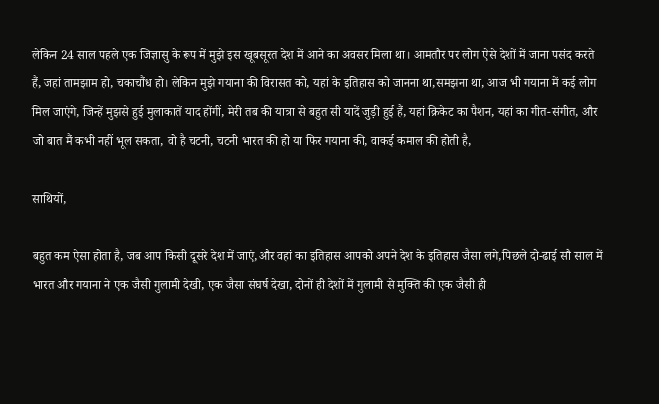लेकिन 24 साल पहले एक जिज्ञासु के रूप में मुझे इस खूबसूरत देश में आने का अवसर मिला था। आमतौर पर लोग ऐसे देशों में जाना पसंद करते हैं, जहां तामझाम हो, चकाचौंध हो। लेकिन मुझे गयाना की विरासत को, यहां के इतिहास को जानना था,समझना था, आज भी गयाना में कई लोग मिल जाएंगे, जिन्हें मुझसे हुई मुलाकातें याद होंगीं, मेरी तब की यात्रा से बहुत सी यादें जुड़ी हुई हैं, यहां क्रिकेट का पैशन, यहां का गीत-संगीत, और जो बात मैं कभी नहीं भूल सकता, वो है चटनी, चटनी भारत की हो या फिर गयाना की, वाकई कमाल की होती है,

साथियों,

बहुत कम ऐसा होता है, जब आप किसी दूसरे देश में जाएं,और वहां का इतिहास आपको अपने देश के इतिहास जैसा लगे,पिछले दो-ढाई सौ साल में भारत और गयाना ने एक जैसी गुलामी देखी, एक जैसा संघर्ष देखा, दोनों ही देशों में गुलामी से मुक्ति की एक जैसी ही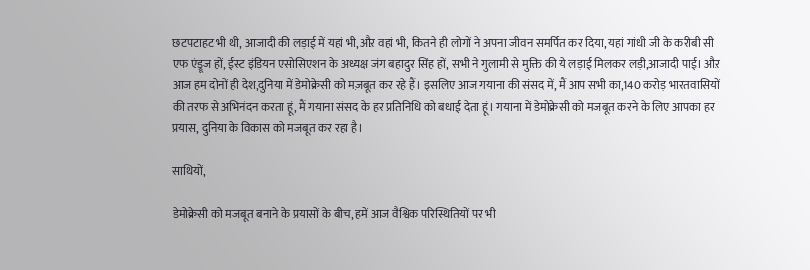छटपटाहट भी थी, आजादी की लड़ाई में यहां भी,औऱ वहां भी, कितने ही लोगों ने अपना जीवन समर्पित कर दिया, यहां गांधी जी के करीबी सी एफ एंड्रूज हों, ईस्ट इंडियन एसोसिएशन के अध्यक्ष जंग बहादुर सिंह हों, सभी ने गुलामी से मुक्ति की ये लड़ाई मिलकर लड़ी,आजादी पाई। औऱ आज हम दोनों ही देश,दुनिया में डेमोक्रेसी को मज़बूत कर रहे हैं। इसलिए आज गयाना की संसद में, मैं आप सभी का,140 करोड़ भारतवासियों की तरफ से अभिनंदन करता हूं, मैं गयाना संसद के हर प्रतिनिधि को बधाई देता हूं। गयाना में डेमोक्रेसी को मजबूत करने के लिए आपका हर प्रयास, दुनिया के विकास को मजबूत कर रहा है।

साथियों,

डेमोक्रेसी को मजबूत बनाने के प्रयासों के बीच, हमें आज वैश्विक परिस्थितियों पर भी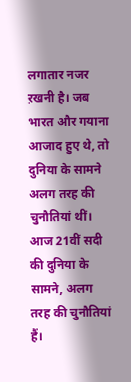लगातार नजर ऱखनी है। जब भारत और गयाना आजाद हुए थे, तो दुनिया के सामने अलग तरह की चुनौतियां थीं। आज 21वीं सदी की दुनिया के सामने, अलग तरह की चुनौतियां हैं।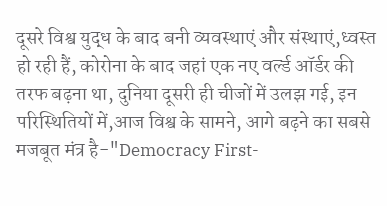दूसरे विश्व युद्ध के बाद बनी व्यवस्थाएं और संस्थाएं,ध्वस्त हो रही हैं, कोरोना के बाद जहां एक नए वर्ल्ड ऑर्डर की तरफ बढ़ना था, दुनिया दूसरी ही चीजों में उलझ गई, इन परिस्थितियों में,आज विश्व के सामने, आगे बढ़ने का सबसे मजबूत मंत्र है-"Democracy First-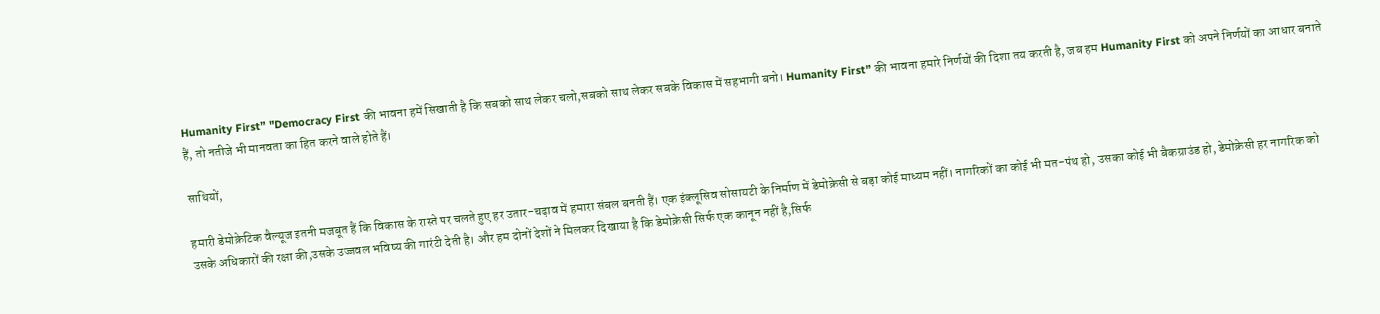Humanity First” "Democracy First की भावना हमें सिखाती है कि सबको साथ लेकर चलो,सबको साथ लेकर सबके विकास में सहभागी बनो। Humanity First” की भावना हमारे निर्णयों की दिशा तय करती है, जब हम Humanity First को अपने निर्णयों का आधार बनाते हैं, तो नतीजे भी मानवता का हित करने वाले होते हैं।

साथियों,

हमारी डेमोक्रेटिक वैल्यूज इतनी मजबूत हैं कि विकास के रास्ते पर चलते हुए हर उतार-चढ़ाव में हमारा संबल बनती हैं। एक इंक्लूसिव सोसायटी के निर्माण में डेमोक्रेसी से बड़ा कोई माध्यम नहीं। नागरिकों का कोई भी मत-पंथ हो, उसका कोई भी बैकग्राउंड हो, डेमोक्रेसी हर नागरिक को उसके अधिकारों की रक्षा की,उसके उज्जवल भविष्य की गारंटी देती है। और हम दोनों देशों ने मिलकर दिखाया है कि डेमोक्रेसी सिर्फ एक कानून नहीं है,सिर्फ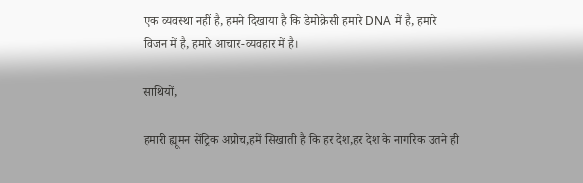एक व्यवस्था नहीं है, हमने दिखाया है कि डेमोक्रेसी हमारे DNA में है, हमारे विजन में है, हमारे आचार-व्यवहार में है।

साथियों,

हमारी ह्यूमन सेंट्रिक अप्रोच,हमें सिखाती है कि हर देश,हर देश के नागरिक उतने ही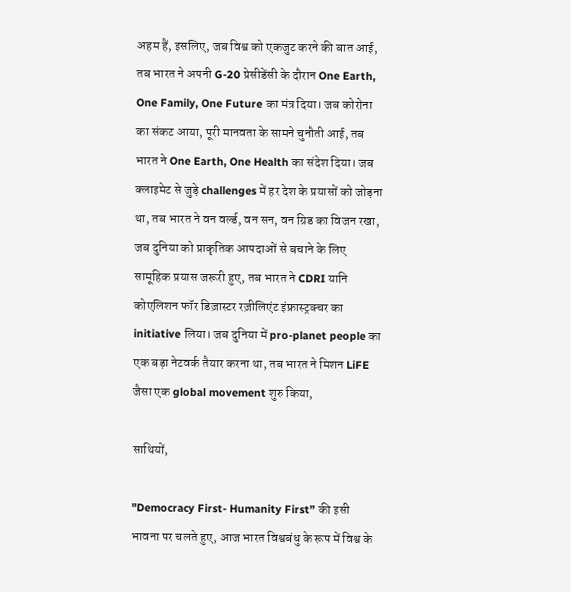अहम हैं, इसलिए, जब विश्व को एकजुट करने की बात आई, तब भारत ने अपनी G-20 प्रेसीडेंसी के दौरान One Earth, One Family, One Future का मंत्र दिया। जब कोरोना का संकट आया, पूरी मानवता के सामने चुनौती आई, तब भारत ने One Earth, One Health का संदेश दिया। जब क्लाइमेट से जुड़े challenges में हर देश के प्रयासों को जोड़ना था, तब भारत ने वन वर्ल्ड, वन सन, वन ग्रिड का विजन रखा, जब दुनिया को प्राकृतिक आपदाओं से बचाने के लिए सामूहिक प्रयास जरूरी हुए, तब भारत ने CDRI यानि कोएलिशन फॉर डिज़ास्टर रज़ीलिएंट इंफ्रास्ट्रक्चर का initiative लिया। जब दुनिया में pro-planet people का एक बड़ा नेटवर्क तैयार करना था, तब भारत ने मिशन LiFE जैसा एक global movement शुरु किया,

साथियों,

"Democracy First- Humanity First” की इसी भावना पर चलते हुए, आज भारत विश्वबंधु के रूप में विश्व के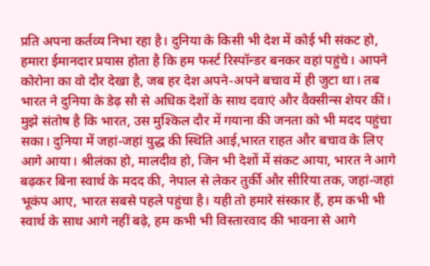प्रति अपना कर्तव्य निभा रहा है। दुनिया के किसी भी देश में कोई भी संकट हो, हमारा ईमानदार प्रयास होता है कि हम फर्स्ट रिस्पॉन्डर बनकर वहां पहुंचे। आपने कोरोना का वो दौर देखा है, जब हर देश अपने-अपने बचाव में ही जुटा था। तब भारत ने दुनिया के डेढ़ सौ से अधिक देशों के साथ दवाएं और वैक्सीन्स शेयर कीं। मुझे संतोष है कि भारत, उस मुश्किल दौर में गयाना की जनता को भी मदद पहुंचा सका। दुनिया में जहां-जहां युद्ध की स्थिति आई,भारत राहत और बचाव के लिए आगे आया। श्रीलंका हो, मालदीव हो, जिन भी देशों में संकट आया, भारत ने आगे बढ़कर बिना स्वार्थ के मदद की, नेपाल से लेकर तुर्की और सीरिया तक, जहां-जहां भूकंप आए, भारत सबसे पहले पहुंचा है। यही तो हमारे संस्कार हैं, हम कभी भी स्वार्थ के साथ आगे नहीं बढ़े, हम कभी भी विस्तारवाद की भावना से आगे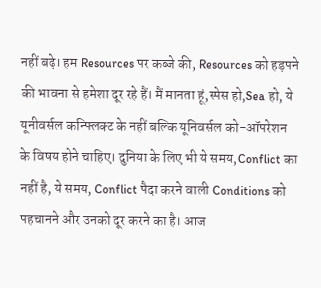नहीं बढ़े। हम Resources पर कब्जे की, Resources को हड़पने की भावना से हमेशा दूर रहे हैं। मैं मानता हूं,स्पेस हो,Sea हो, ये यूनीवर्सल कन्फ्लिक्ट के नहीं बल्कि यूनिवर्सल को-ऑपरेशन के विषय होने चाहिए। दुनिया के लिए भी ये समय,Conflict का नहीं है, ये समय, Conflict पैदा करने वाली Conditions को पहचानने और उनको दूर करने का है। आज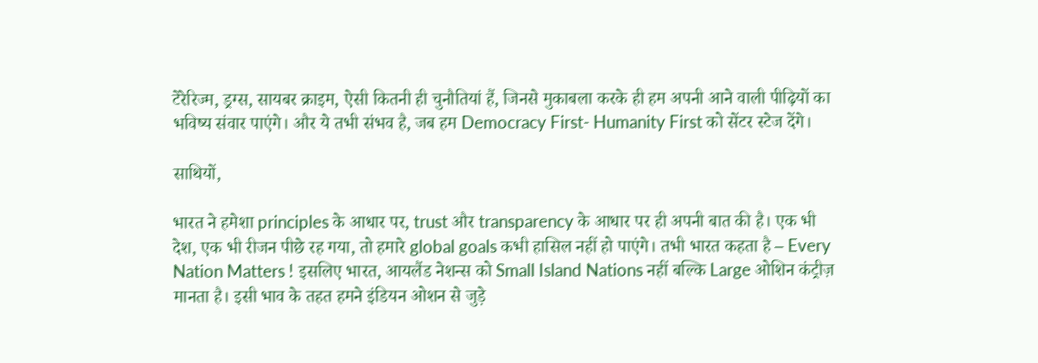टेरेरिज्म, ड्रग्स, सायबर क्राइम, ऐसी कितनी ही चुनौतियां हैं, जिनसे मुकाबला करके ही हम अपनी आने वाली पीढ़ियों का भविष्य संवार पाएंगे। और ये तभी संभव है, जब हम Democracy First- Humanity First को सेंटर स्टेज देंगे।

साथियों,

भारत ने हमेशा principles के आधार पर, trust और transparency के आधार पर ही अपनी बात की है। एक भी देश, एक भी रीजन पीछे रह गया, तो हमारे global goals कभी हासिल नहीं हो पाएंगे। तभी भारत कहता है – Every Nation Matters ! इसलिए भारत, आयलैंड नेशन्स को Small Island Nations नहीं बल्कि Large ओशिन कंट्रीज़ मानता है। इसी भाव के तहत हमने इंडियन ओशन से जुड़े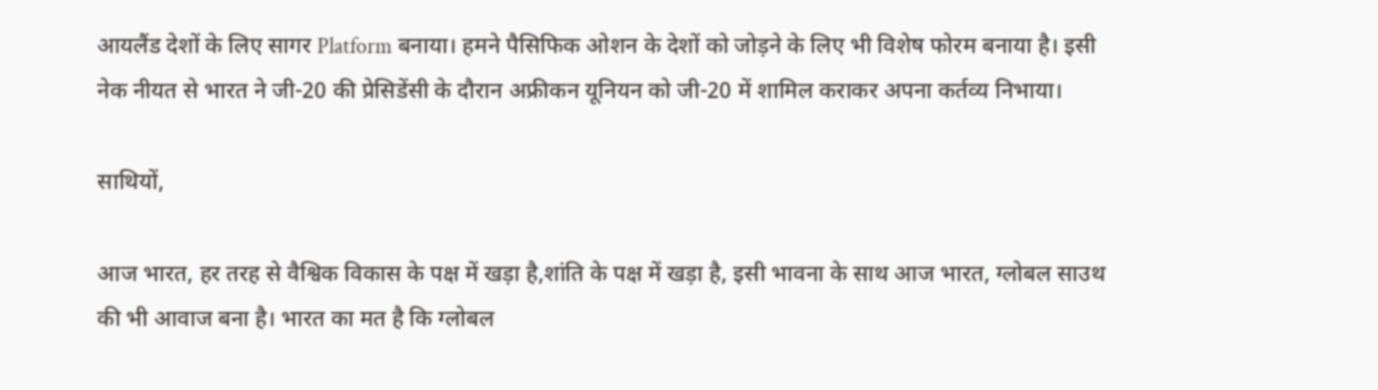आयलैंड देशों के लिए सागर Platform बनाया। हमने पैसिफिक ओशन के देशों को जोड़ने के लिए भी विशेष फोरम बनाया है। इसी नेक नीयत से भारत ने जी-20 की प्रेसिडेंसी के दौरान अफ्रीकन यूनियन को जी-20 में शामिल कराकर अपना कर्तव्य निभाया।

साथियों,

आज भारत, हर तरह से वैश्विक विकास के पक्ष में खड़ा है,शांति के पक्ष में खड़ा है, इसी भावना के साथ आज भारत, ग्लोबल साउथ की भी आवाज बना है। भारत का मत है कि ग्लोबल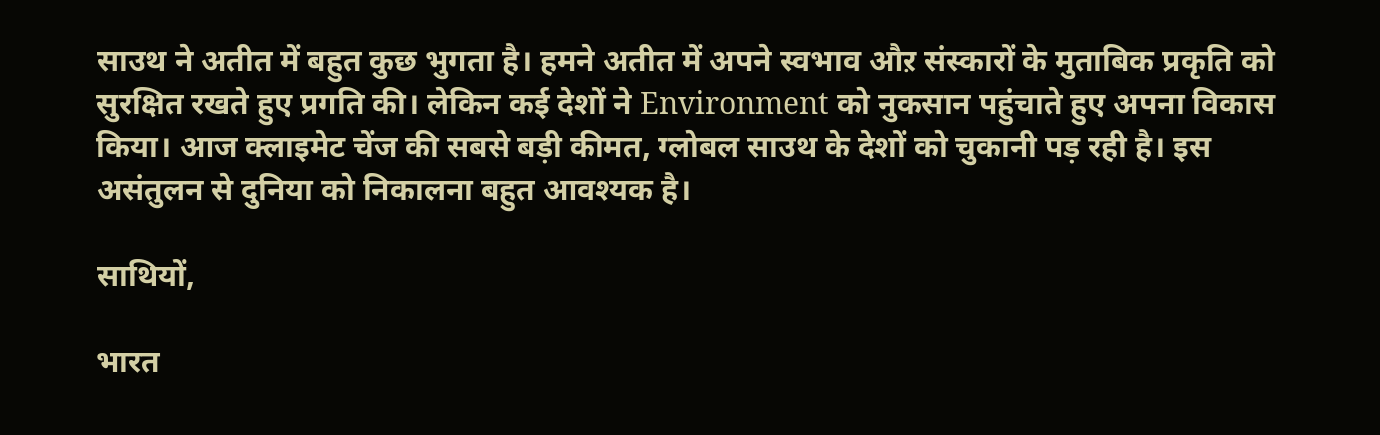साउथ ने अतीत में बहुत कुछ भुगता है। हमने अतीत में अपने स्वभाव औऱ संस्कारों के मुताबिक प्रकृति को सुरक्षित रखते हुए प्रगति की। लेकिन कई देशों ने Environment को नुकसान पहुंचाते हुए अपना विकास किया। आज क्लाइमेट चेंज की सबसे बड़ी कीमत, ग्लोबल साउथ के देशों को चुकानी पड़ रही है। इस असंतुलन से दुनिया को निकालना बहुत आवश्यक है।

साथियों,

भारत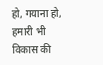हो, गयाना हो, हमारी भी विकास की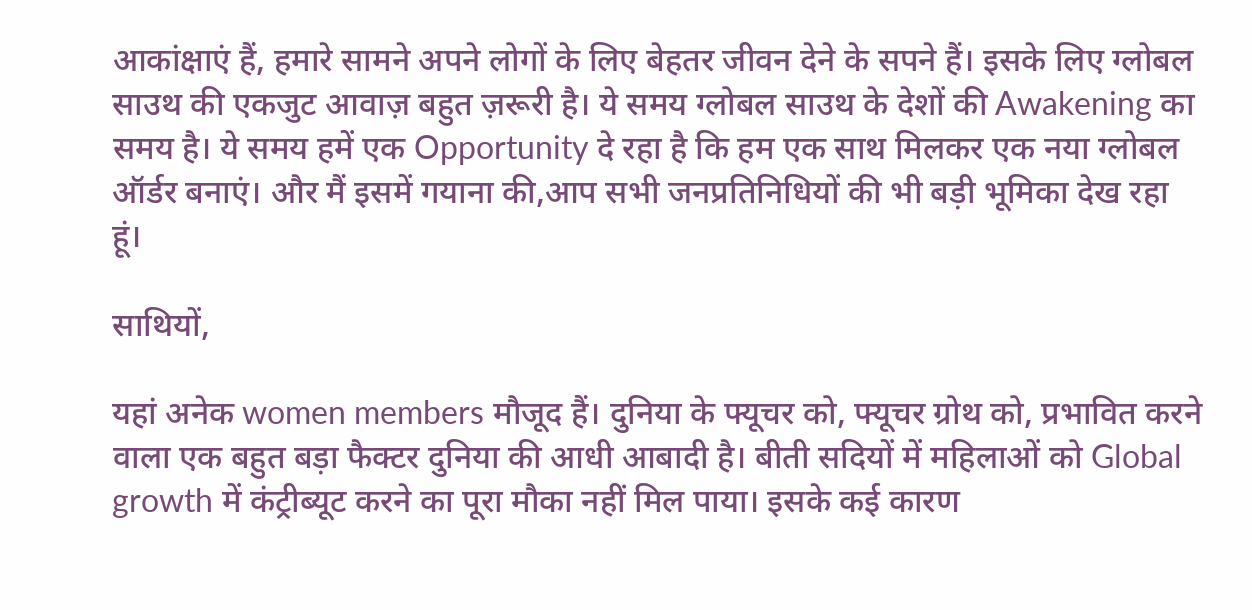आकांक्षाएं हैं, हमारे सामने अपने लोगों के लिए बेहतर जीवन देने के सपने हैं। इसके लिए ग्लोबल साउथ की एकजुट आवाज़ बहुत ज़रूरी है। ये समय ग्लोबल साउथ के देशों की Awakening का समय है। ये समय हमें एक Opportunity दे रहा है कि हम एक साथ मिलकर एक नया ग्लोबल ऑर्डर बनाएं। और मैं इसमें गयाना की,आप सभी जनप्रतिनिधियों की भी बड़ी भूमिका देख रहा हूं।

साथियों,

यहां अनेक women members मौजूद हैं। दुनिया के फ्यूचर को, फ्यूचर ग्रोथ को, प्रभावित करने वाला एक बहुत बड़ा फैक्टर दुनिया की आधी आबादी है। बीती सदियों में महिलाओं को Global growth में कंट्रीब्यूट करने का पूरा मौका नहीं मिल पाया। इसके कई कारण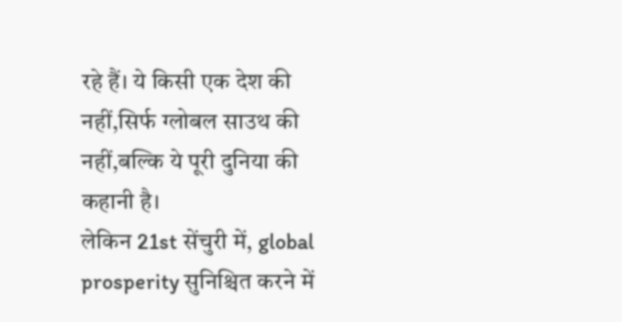रहे हैं। ये किसी एक देश की नहीं,सिर्फ ग्लोबल साउथ की नहीं,बल्कि ये पूरी दुनिया की कहानी है।
लेकिन 21st सेंचुरी में, global prosperity सुनिश्चित करने में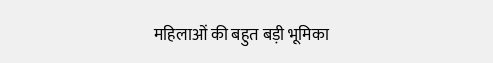महिलाओं की बहुत बड़ी भूमिका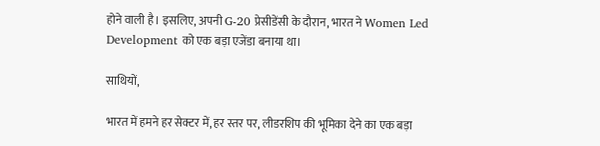होने वाली है। इसलिए, अपनी G-20 प्रेसीडेंसी के दौरान, भारत ने Women Led Development को एक बड़ा एजेंडा बनाया था।

साथियों,

भारत में हमने हर सेक्टर में, हर स्तर पर, लीडरशिप की भूमिका देने का एक बड़ा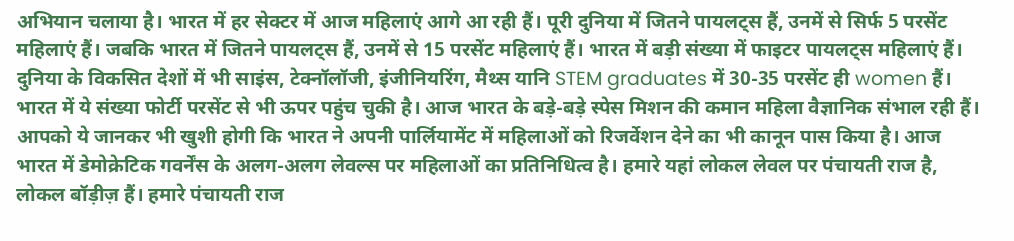अभियान चलाया है। भारत में हर सेक्टर में आज महिलाएं आगे आ रही हैं। पूरी दुनिया में जितने पायलट्स हैं, उनमें से सिर्फ 5 परसेंट महिलाएं हैं। जबकि भारत में जितने पायलट्स हैं, उनमें से 15 परसेंट महिलाएं हैं। भारत में बड़ी संख्या में फाइटर पायलट्स महिलाएं हैं। दुनिया के विकसित देशों में भी साइंस, टेक्नॉलॉजी, इंजीनियरिंग, मैथ्स यानि STEM graduates में 30-35 परसेंट ही women हैं। भारत में ये संख्या फोर्टी परसेंट से भी ऊपर पहुंच चुकी है। आज भारत के बड़े-बड़े स्पेस मिशन की कमान महिला वैज्ञानिक संभाल रही हैं। आपको ये जानकर भी खुशी होगी कि भारत ने अपनी पार्लियामेंट में महिलाओं को रिजर्वेशन देने का भी कानून पास किया है। आज भारत में डेमोक्रेटिक गवर्नेंस के अलग-अलग लेवल्स पर महिलाओं का प्रतिनिधित्व है। हमारे यहां लोकल लेवल पर पंचायती राज है, लोकल बॉड़ीज़ हैं। हमारे पंचायती राज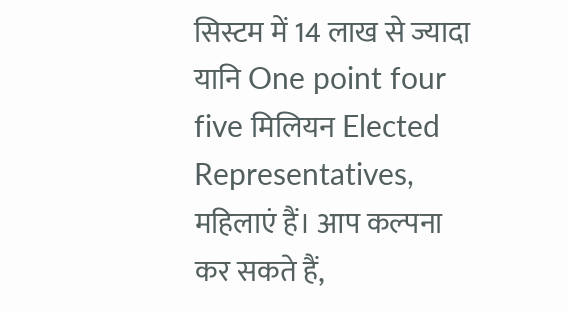सिस्टम में 14 लाख से ज्यादा यानि One point four five मिलियन Elected Representatives, महिलाएं हैं। आप कल्पना कर सकते हैं,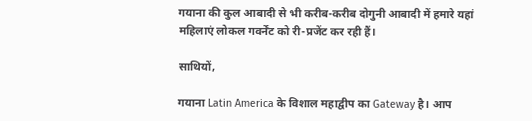गयाना की कुल आबादी से भी करीब-करीब दोगुनी आबादी में हमारे यहां महिलाएं लोकल गवर्नेंट को री-प्रजेंट कर रही हैं।

साथियों,

गयाना Latin America के विशाल महाद्वीप का Gateway है। आप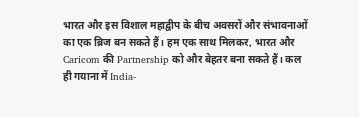भारत और इस विशाल महाद्वीप के बीच अवसरों और संभावनाओं का एक ब्रिज बन सकते हैं। हम एक साथ मिलकर, भारत और Caricom की Partnership को और बेहतर बना सकते हैं। कल ही गयाना में India-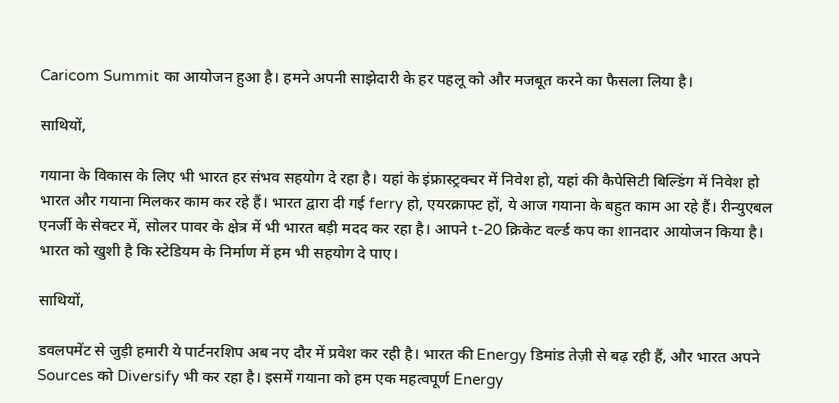Caricom Summit का आयोजन हुआ है। हमने अपनी साझेदारी के हर पहलू को और मजबूत करने का फैसला लिया है।

साथियों,

गयाना के विकास के लिए भी भारत हर संभव सहयोग दे रहा है। यहां के इंफ्रास्ट्रक्चर में निवेश हो, यहां की कैपेसिटी बिल्डिंग में निवेश हो भारत और गयाना मिलकर काम कर रहे हैं। भारत द्वारा दी गई ferry हो, एयरक्राफ्ट हों, ये आज गयाना के बहुत काम आ रहे हैं। रीन्युएबल एनर्जी के सेक्टर में, सोलर पावर के क्षेत्र में भी भारत बड़ी मदद कर रहा है। आपने t-20 क्रिकेट वर्ल्ड कप का शानदार आयोजन किया है। भारत को खुशी है कि स्टेडियम के निर्माण में हम भी सहयोग दे पाए।

साथियों,

डवलपमेंट से जुड़ी हमारी ये पार्टनरशिप अब नए दौर में प्रवेश कर रही है। भारत की Energy डिमांड तेज़ी से बढ़ रही हैं, और भारत अपने Sources को Diversify भी कर रहा है। इसमें गयाना को हम एक महत्वपूर्ण Energy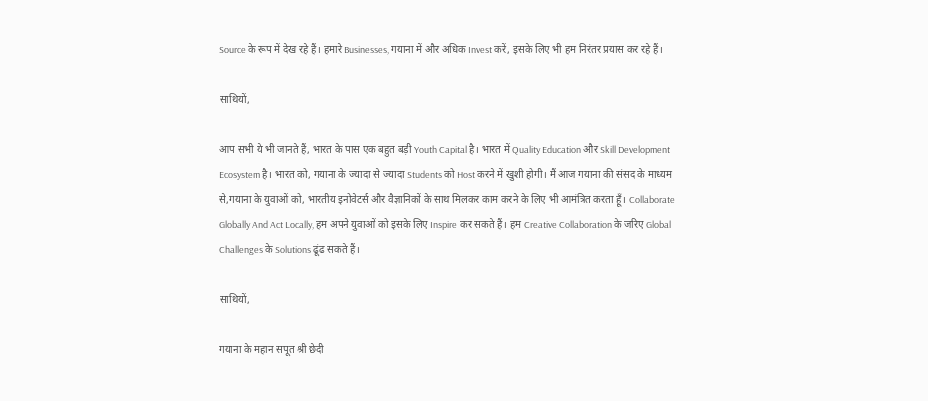Source के रूप में देख रहे हैं। हमारे Businesses, गयाना में और अधिक Invest करें, इसके लिए भी हम निरंतर प्रयास कर रहे हैं।

साथियों,

आप सभी ये भी जानते हैं, भारत के पास एक बहुत बड़ी Youth Capital है। भारत में Quality Education और Skill Development Ecosystem है। भारत को, गयाना के ज्यादा से ज्यादा Students को Host करने में खुशी होगी। मैं आज गयाना की संसद के माध्यम से,गयाना के युवाओं को, भारतीय इनोवेटर्स और वैज्ञानिकों के साथ मिलकर काम करने के लिए भी आमंत्रित करता हूँ। Collaborate Globally And Act Locally, हम अपने युवाओं को इसके लिए Inspire कर सकते हैं। हम Creative Collaboration के जरिए Global Challenges के Solutions ढूंढ सकते हैं।

साथियों,

गयाना के महान सपूत श्री छेदी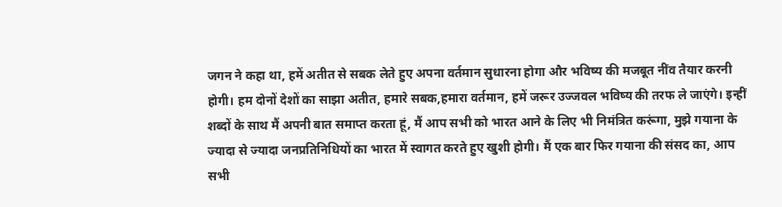जगन ने कहा था, हमें अतीत से सबक लेते हुए अपना वर्तमान सुधारना होगा और भविष्य की मजबूत नींव तैयार करनी होगी। हम दोनों देशों का साझा अतीत, हमारे सबक,हमारा वर्तमान, हमें जरूर उज्जवल भविष्य की तरफ ले जाएंगे। इन्हीं शब्दों के साथ मैं अपनी बात समाप्त करता हूं, मैं आप सभी को भारत आने के लिए भी निमंत्रित करूंगा, मुझे गयाना के ज्यादा से ज्यादा जनप्रतिनिधियों का भारत में स्वागत करते हुए खुशी होगी। मैं एक बार फिर गयाना की संसद का, आप सभी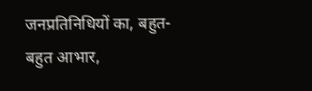जनप्रतिनिधियों का, बहुत-बहुत आभार,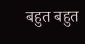बहुत बहुत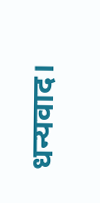धन्यवाद।